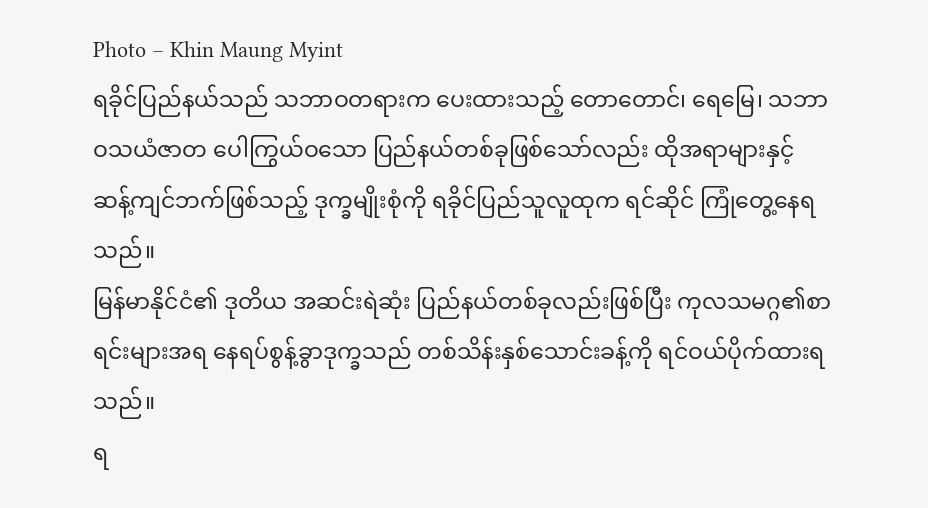Photo – Khin Maung Myint
ရခိုင်ပြည်နယ်သည် သဘာဝတရားက ပေးထားသည့် တောတောင်၊ ရေမြေ၊ သဘာဝသယံဇာတ ပေါကြွယ်ဝသော ပြည်နယ်တစ်ခုဖြစ်သော်လည်း ထိုအရာများနှင့် ဆန့်ကျင်ဘက်ဖြစ်သည့် ဒုက္ခမျိုးစုံကို ရခိုင်ပြည်သူလူထုက ရင်ဆိုင် ကြုံတွေ့နေရသည်။
မြန်မာနိုင်ငံ၏ ဒုတိယ အဆင်းရဲဆုံး ပြည်နယ်တစ်ခုလည်းဖြစ်ပြီး ကုလသမဂ္ဂ၏စာရင်းများအရ နေရပ်စွန့်ခွာဒုက္ခသည် တစ်သိန်းနှစ်သောင်းခန့်ကို ရင်ဝယ်ပိုက်ထားရသည်။
ရ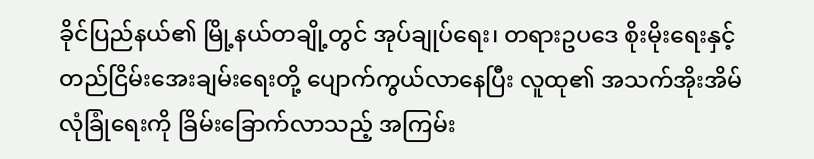ခိုင်ပြည်နယ်၏ မြို့နယ်တချို့တွင် အုပ်ချုပ်ရေး၊ တရားဥပဒေ စိုးမိုးရေးနှင့် တည်ငြိမ်းအေးချမ်းရေးတို့ ပျောက်ကွယ်လာနေပြီး လူထု၏ အသက်အိုးအိမ်လုံခြုံရေးကို ခြိမ်းခြောက်လာသည့် အကြမ်း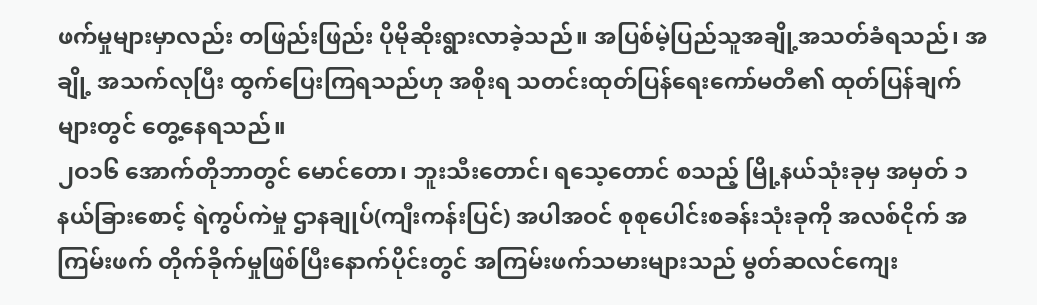ဖက်မှုများမှာလည်း တဖြည်းဖြည်း ပိုမိုဆိုးရွားလာခဲ့သည်။ အပြစ်မဲ့ပြည်သူအချို့အသတ်ခံရသည်၊ အချို့ အသက်လုပြီး ထွက်ပြေးကြရသည်ဟု အစိုးရ သတင်းထုတ်ပြန်ရေးကော်မတီ၏ ထုတ်ပြန်ချက်များတွင် တွေ့နေရသည်။
၂ဝ၁၆ အောက်တိုဘာတွင် မောင်တော၊ ဘူးသီးတောင်၊ ရသေ့တောင် စသည့် မြို့နယ်သုံးခုမှ အမှတ် ၁ နယ်ခြားစောင့် ရဲကွပ်ကဲမှု ဌာနချုပ်(ကျီးကန်းပြင်) အပါအဝင် စုစုပေါင်းစခန်းသုံးခုကို အလစ်ငိုက် အကြမ်းဖက် တိုက်ခိုက်မှုဖြစ်ပြီးနောက်ပိုင်းတွင် အကြမ်းဖက်သမားများသည် မွတ်ဆလင်ကျေး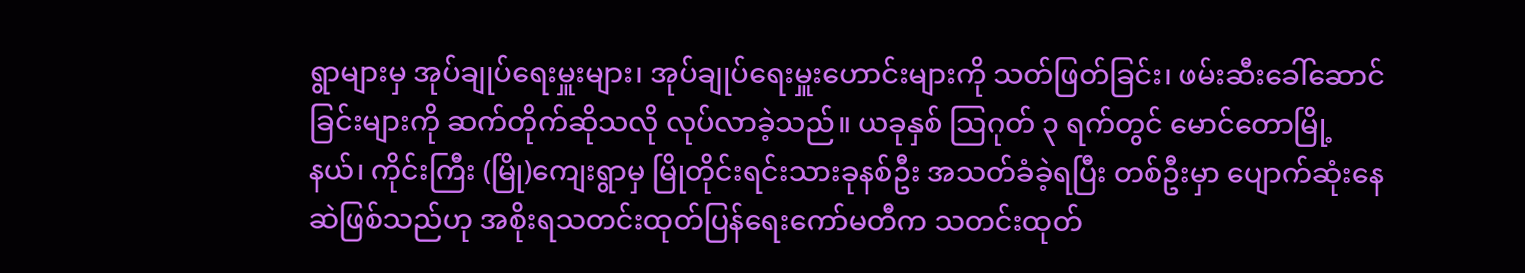ရွာများမှ အုပ်ချုပ်ရေးမှူးများ၊ အုပ်ချုပ်ရေးမှူးဟောင်းများကို သတ်ဖြတ်ခြင်း၊ ဖမ်းဆီးခေါ်ဆောင်ခြင်းများကို ဆက်တိုက်ဆိုသလို လုပ်လာခဲ့သည်။ ယခုနှစ် သြဂုတ် ၃ ရက်တွင် မောင်တောမြို့နယ်၊ ကိုင်းကြီး (မြို)ကျေးရွာမှ မြိုတိုင်းရင်းသားခုနစ်ဦး အသတ်ခံခဲ့ရပြီး တစ်ဦးမှာ ပျောက်ဆုံးနေဆဲဖြစ်သည်ဟု အစိုးရသတင်းထုတ်ပြန်ရေးကော်မတီက သတင်းထုတ်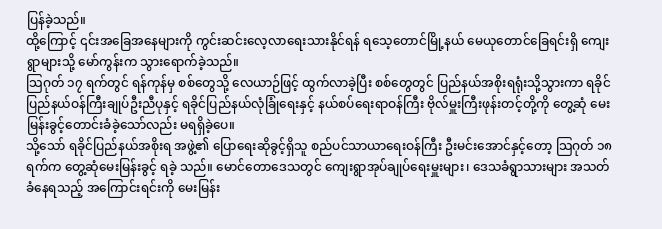ပြန်ခဲ့သည်။
ထို့ကြောင့် ၎င်းအခြေအနေများကို ကွင်းဆင်းလေ့လာရေးသားနိုင်ရန် ရသေ့တောင်မြို့နယ် မေယုတောင်ခြေရင်းရှိ ကျေးရွာများသို့ မော်ကွန်းက သွားရောက်ခဲ့သည်။
သြဂုတ် ၁၇ ရက်တွင် ရန်ကုန်မှ စစ်တွေသို့ လေယာဉ်ဖြင့် ထွက်လာခဲ့ပြီး စစ်တွေတွင် ပြည်နယ်အစိုးရရုံးသို့သွားကာ ရခိုင်ပြည်နယ်ဝန်ကြီးချုပ်ဦးညီပုနှင့် ရခိုင်ပြည်နယ်လုံခြုံရေးနှင့် နယ်စပ်ရေးရာဝန်ကြီး ဗိုလ်မှူးကြီးဖုန်းတင့်တို့ကို တွေ့ဆုံ မေးမြန်းခွင့်တောင်းခံခဲ့သော်လည်း မရရှိခဲ့ပေ။
သို့သော် ရခိုင်ပြည်နယ်အစိုးရ အဖွဲ့၏ ပြောရေးဆိုခွင့်ရှိသူ စည်ပင်သာယာရေးဝန်ကြီး ဦးမင်းအောင်နှင့်တော့ သြဂုတ် ၁၈ ရက်က တွေ့ဆုံမေးမြန်းခွင့် ရခဲ့ သည်။ မောင်တောဒေသတွင် ကျေးရွာအုပ်ချုပ်ရေးမှူးများ၊ ဒေသခံရွာသားများ အသတ်ခံနေရသည့် အကြောင်းရင်းကို မေးမြန်း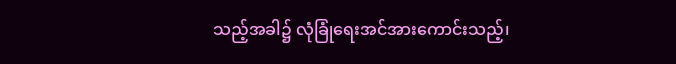သည့်အခါ၌ လုံခြုံရေးအင်အားကောင်းသည့်၊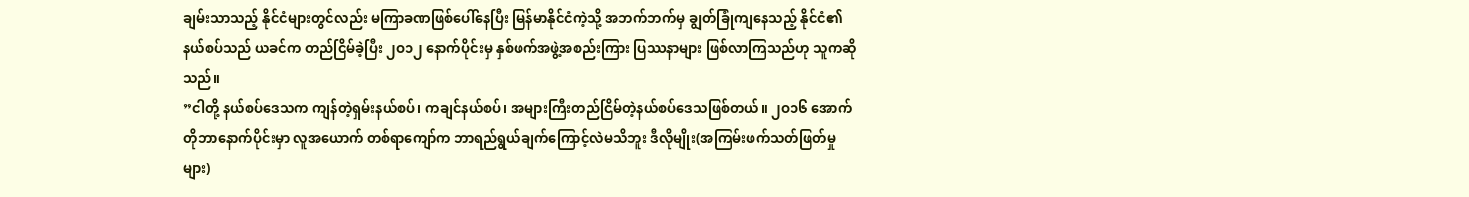ချမ်းသာသည့် နိုင်ငံများတွင်လည်း မကြာခဏဖြစ်ပေါ်နေပြီး မြန်မာနိုင်ငံကဲ့သို့ အဘက်ဘက်မှ ချွတ်ခြုံကျနေသည့် နိုင်ငံ၏နယ်စပ်သည် ယခင်က တည်ငြိမ်ခဲ့ပြီး ၂ဝ၁၂ နောက်ပိုင်းမှ နှစ်ဖက်အဖွဲ့အစည်းကြား ပြဿနာများ ဖြစ်လာကြသည်ဟု သူကဆိုသည်။
”ငါတို့ နယ်စပ်ဒေသက ကျန်တဲ့ရှမ်းနယ်စပ်၊ ကချင်နယ်စပ်၊ အများကြီးတည်ငြိမ်တဲ့နယ်စပ်ဒေသဖြစ်တယ်။ ၂ဝ၁၆ အောက်တိုဘာနောက်ပိုင်းမှာ လူအယောက် တစ်ရာကျော်က ဘာရည်ရွယ်ချက်ကြောင့်လဲမသိဘူး ဒီလိုမျိုး(အကြမ်းဖက်သတ်ဖြတ်မှုများ)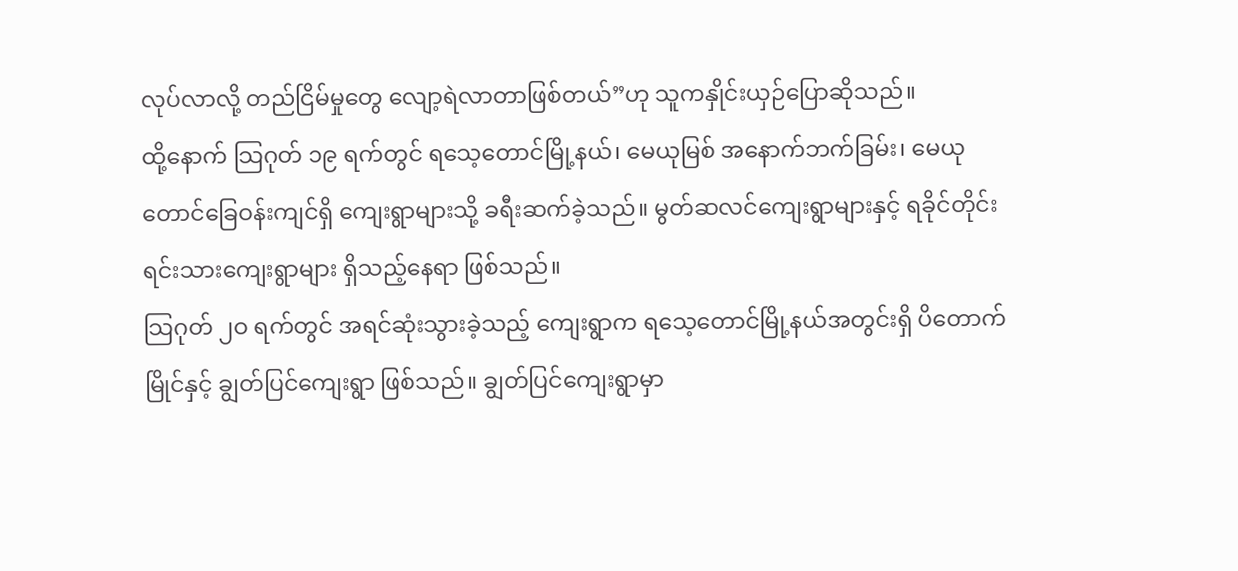လုပ်လာလို့ တည်ငြိမ်မှုတွေ လျော့ရဲလာတာဖြစ်တယ်”ဟု သူကနှိုင်းယှဉ်ပြောဆိုသည်။
ထို့နောက် သြဂုတ် ၁၉ ရက်တွင် ရသေ့တောင်မြို့နယ်၊ မေယုမြစ် အနောက်ဘက်ခြမ်း၊ မေယုတောင်ခြေဝန်းကျင်ရှိ ကျေးရွာများသို့ ခရီးဆက်ခဲ့သည်။ မွတ်ဆလင်ကျေးရွာများနှင့် ရခိုင်တိုင်းရင်းသားကျေးရွာများ ရှိသည့်နေရာ ဖြစ်သည်။
သြဂုတ် ၂ဝ ရက်တွင် အရင်ဆုံးသွားခဲ့သည့် ကျေးရွာက ရသေ့တောင်မြို့နယ်အတွင်းရှိ ပိတောက်မြိုင်နှင့် ချွတ်ပြင်ကျေးရွာ ဖြစ်သည်။ ချွတ်ပြင်ကျေးရွာမှာ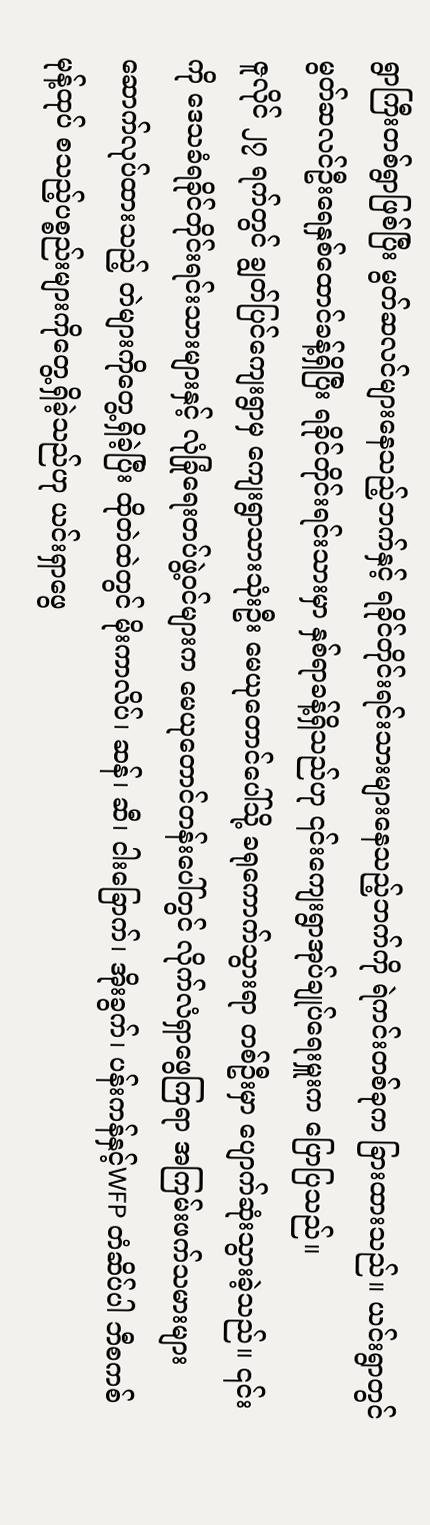ရွာကြီးတစ်ရွာဖြစ်ပြီး မွတ်ဆလင်များနေသည့်ဘက်နှင့် ရခိုင်တိုင်းရင်းသားများနေသည့်ဘက်ကို ရဲကင်းတစ်ခုက ခြားထားသည်။ ယင်းရွာတွင် မွတ်ဆလင်ဦးရေနှစ်ထောင်ခန့်ရှိပြီး ရခိုင်တိုင်းရင်းသားမှာ နှစ်ရာခန့်ရှိသည်ဟု ၎င်းကျေးရွာအုပ်ချုပ်ရေးမှူးက ပြောပြသည်။
ဇူလိုင် ၂၇ ရက်တွင် ချွတ်ပြင်ကျေးရွာမှ ကျေးရွာသားသုံးဦး မေယုတောင်ပေါ်သို့ ခရုကောက်သွားရာ တစ်ဦးမှာ ပျောက်ဆုံးသွားခဲ့သည်။ ၎င်းကို ဒေသခံရခိုင်တိုင်းရင်းသားများနှင့် လုံခြုံရေးတပ်ဖွဲ့ဝင်များက မေယုတောင်တန်းပေါ်တွင် လိုက်လံရှာဖွေကြရာ အကြမ်းဖက်သမားများ ဆောက်လုပ်ထားသည့် တဲများကိုတွေ့ရှိခဲ့ပြီး ထိုတဲထဲတွင် မိုးကာလိပ်၊ ဆန်၊ ဆီ၊ ငါးခြောက်၊ အိုးခွက်၊ ပန်းကန်နှင့်WFP တံဆိပ်ပါ ဘီစကစ်မုန့်ထုပ် စသည့်ပစ္စည်းများကိုတွေ့ရှိခဲ့သည်ဟု ယင်းရှာဖွေ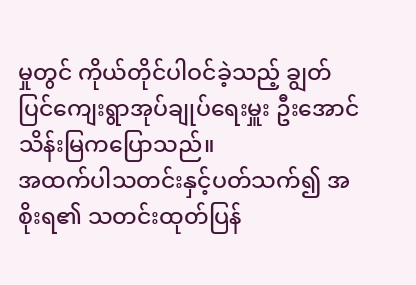မှုတွင် ကိုယ်တိုင်ပါဝင်ခဲ့သည့် ချွတ်ပြင်ကျေးရွာအုပ်ချုပ်ရေးမှူး ဦးအောင်သိန်းမြကပြောသည်။
အထက်ပါသတင်းနှင့်ပတ်သက်၍ အစိုးရ၏ သတင်းထုတ်ပြန်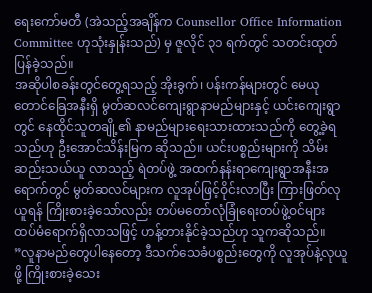ရေးကော်မတီ (အဲသည့်အချိန်က Counsellor Office Information Committee ဟုသုံးနှုန်းသည်) မှ ဇူလိုင် ၃၁ ရက်တွင် သတင်းထုတ်ပြန်ခဲ့သည်။
အဆိုပါစခန်းတွင်တွေ့ရသည့် အိုးခွက်၊ ပန်းကန်များတွင် မေယုတောင်ခြေအနီးရှိ မွတ်ဆလင်ကျေးရွာနာမည်များနှင့် ယင်းကျေးရွာတွင် နေထိုင်သူတချို့၏ နာမည်များရေးသားထားသည်ကို တွေ့ခဲ့ရသည်ဟု ဦးအောင်သိန်းမြက ဆိုသည်။ ယင်းပစ္စည်းများကို သိမ်းဆည်းသယ်ယူ လာသည့် ရဲတပ်ဖွဲ့ အထက်နန်းရာကျေးရွာအနီးအရောက်တွင် မွတ်ဆလင်များက လူအုပ်ဖြင့်ဝိုင်းလာပြီး ကြားဖြတ်လုယူရန် ကြိုးစားခဲ့သော်လည်း တပ်မတော်လုံခြုံရေးတပ်ဖွဲ့ဝင်များ ထပ်မံရောက်ရှိလာသဖြင့် ဟန့်တားနိုင်ခဲ့သည်ဟု သူကဆိုသည်။
”လူနာမည်တွေပါနေတော့ ဒီသက်သေခံပစ္စည်းတွေကို လူအုပ်နဲ့လုယူဖို့ ကြိုးစားခဲ့သေး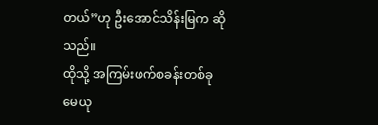တယ်”ဟု ဦးအောင်သိန်းမြက ဆိုသည်။
ထိုသို့ အကြမ်းဖက်စခန်းတစ်ခု မေယု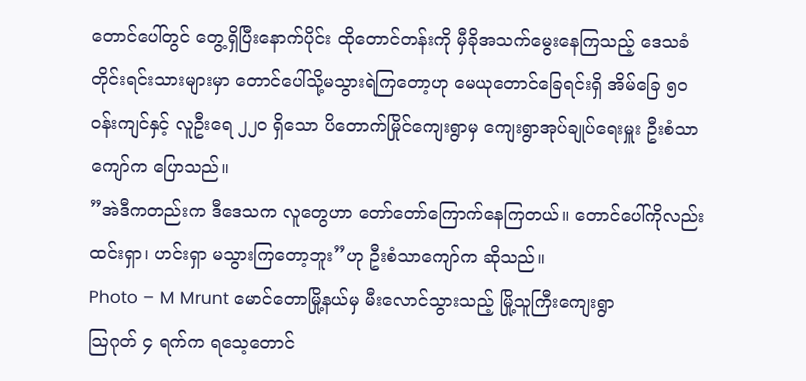တောင်ပေါ်တွင် တွေ့ရှိပြီးနောက်ပိုင်း ထိုတောင်တန်းကို မှီခိုအသက်မွေးနေကြသည့် ဒေသခံတိုင်းရင်းသားများမှာ တောင်ပေါ်သို့မသွားရဲကြတော့ဟု မေယုတောင်ခြေရင်းရှိ အိမ်ခြေ ၅ဝ ဝန်းကျင်နှင့် လူဦးရေ ၂၂ဝ ရှိသော ပိတောက်မြိုင်ကျေးရွာမှ ကျေးရွာအုပ်ချုပ်ရေးမှူး ဦးစံသာကျော်က ပြောသည်။
”အဲဒီကတည်းက ဒီဒေသက လူတွေဟာ တော်တော်ကြောက်နေကြတယ်။ တောင်ပေါ်ကိုလည်း ထင်းရှာ၊ ဟင်းရှာ မသွားကြတော့ဘူး”ဟု ဦးစံသာကျော်က ဆိုသည်။
Photo – M Mrunt မောင်တောမြို့နယ်မှ မီးလောင်သွားသည့် မြို့သူကြီးကျေးရွာ
သြဂုတ် ၄ ရက်က ရသေ့တောင်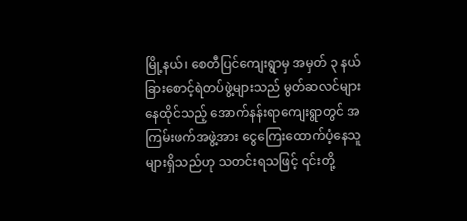မြို့နယ်၊ စေတီပြင်ကျေးရွာမှ အမှတ် ၃ နယ်ခြားစောင့်ရဲတပ်ဖွဲ့များသည် မွတ်ဆလင်များ နေထိုင်သည့် အောက်နန်းရာကျေးရွာတွင် အကြမ်းဖက်အဖွဲ့အား ငွေကြေးထောက်ပံ့နေသူများရှိသည်ဟု သတင်းရသဖြင့် ၎င်းတို့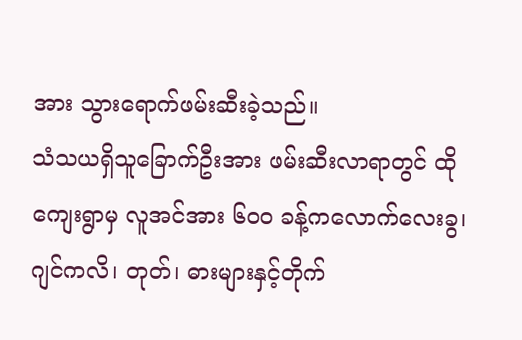အား သွားရောက်ဖမ်းဆီးခဲ့သည်။
သံသယရှိသူခြောက်ဦးအား ဖမ်းဆီးလာရာတွင် ထိုကျေးရွာမှ လူအင်အား ၆ဝဝ ခန့်ကလောက်လေးခွ၊ ဂျင်ကလိ၊ တုတ်၊ ဓားများနှင့်တိုက်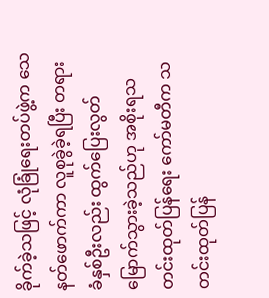ခိုက်ခဲ့သဖြင့် လုံခြုံရေးတပ်ဖွဲ့က သေနတ်ဖောက်ကာ လူစုခွဲခဲ့ရပြီး တရားခံနှစ်ဦးလည်း ထွက်ပြေးလွတ်မြောက်သွားခဲ့သည်ဟု အစိုးရသတင်းထုတ်ပြန်ရေး ကော်မတီက သတင်းထုတ်ပြန်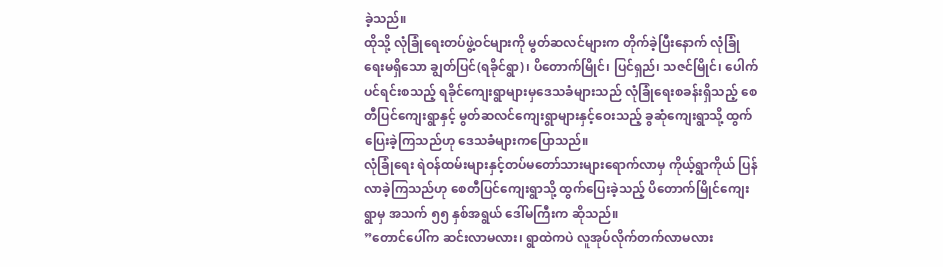ခဲ့သည်။
ထိုသို့ လုံခြုံရေးတပ်ဖွဲ့ဝင်များကို မွတ်ဆလင်များက တိုက်ခဲ့ပြီးနောက် လုံခြုံရေးမရှိသော ချွတ်ပြင်(ရခိုင်ရွာ)၊ ပိတောက်မြိုင်၊ ပြင်ရှည်၊ သဇင်မြိုင်၊ ပေါက်ပင်ရင်းစသည့် ရခိုင်ကျေးရွာများမှဒေသခံများသည် လုံခြုံရေးစခန်းရှိသည့် စေတီပြင်ကျေးရွာနှင့် မွတ်ဆလင်ကျေးရွာများနှင့်ဝေးသည့် ခွဆုံကျေးရွာသို့ ထွက်ပြေးခဲ့ကြသည်ဟု ဒေသခံများကပြောသည်။
လုံခြုံရေး ရဲဝန်ထမ်းများနှင့်တပ်မတော်သားများရောက်လာမှ ကိုယ့်ရွာကိုယ် ပြန်လာခဲ့ကြသည်ဟု စေတီပြင်ကျေးရွာသို့ ထွက်ပြေးခဲ့သည့် ပိတောက်မြိုင်ကျေးရွာမှ အသက် ၅၅ နှစ်အရွယ် ဒေါ်မကြီးက ဆိုသည်။
”တောင်ပေါ်က ဆင်းလာမလား၊ ရွာထဲကပဲ လူအုပ်လိုက်တက်လာမလား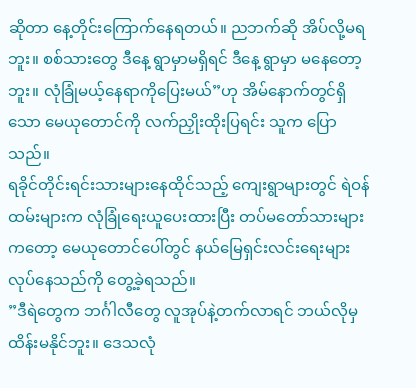ဆိုတာ နေ့တိုင်းကြောက်နေရတယ်။ ညဘက်ဆို အိပ်လို့မရဘူး။ စစ်သားတွေ ဒီနေ့ ရွာမှာမရှိရင် ဒီနေ့ ရွာမှာ မနေတော့ဘူး။ လုံခြုံမယ့်နေရာကိုပြေးမယ်”ဟု အိမ်နောက်တွင်ရှိသော မေယုတောင်ကို လက်ညှိုးထိုးပြရင်း သူက ပြောသည်။
ရခိုင်တိုင်းရင်းသားများနေထိုင်သည့် ကျေးရွာများတွင် ရဲဝန်ထမ်းများက လုံခြုံရေးယူပေးထားပြီး တပ်မတော်သားများကတော့ မေယုတောင်ပေါ်တွင် နယ်မြေရှင်းလင်းရေးများ လုပ်နေသည်ကို တွေ့ခဲ့ရသည်။
”ဒီရဲတွေက ဘင်္ဂါလီတွေ လူအုပ်နဲ့တက်လာရင် ဘယ်လိုမှထိန်းမနိုင်ဘူး။ ဒေသလုံ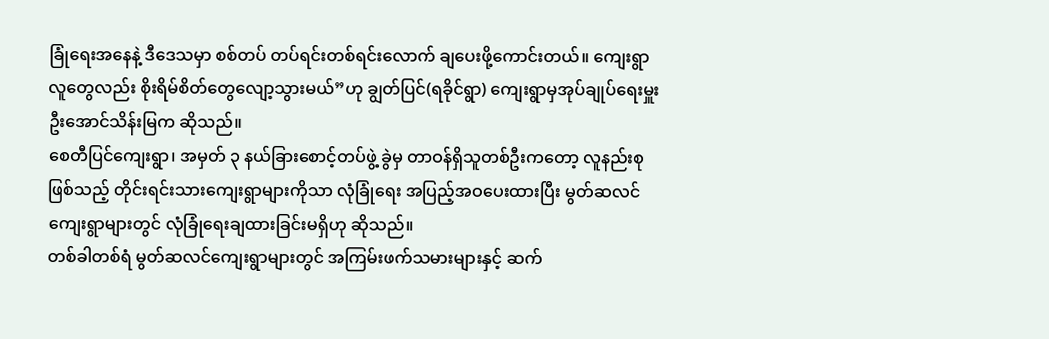ခြုံရေးအနေနဲ့ ဒီဒေသမှာ စစ်တပ် တပ်ရင်းတစ်ရင်းလောက် ချပေးဖို့ကောင်းတယ်။ ကျေးရွာလူတွေလည်း စိုးရိမ်စိတ်တွေလျော့သွားမယ်”ဟု ချွတ်ပြင်(ရခိုင်ရွာ) ကျေးရွာမှအုပ်ချုပ်ရေးမှူး ဦးအောင်သိန်းမြက ဆိုသည်။
စေတီပြင်ကျေးရွာ၊ အမှတ် ၃ နယ်ခြားစောင့်တပ်ဖွဲ့ ခွဲမှ တာဝန်ရှိသူတစ်ဦးကတော့ လူနည်းစုဖြစ်သည့် တိုင်းရင်းသားကျေးရွာများကိုသာ လုံခြုံရေး အပြည့်အဝပေးထားပြီး မွတ်ဆလင် ကျေးရွာများတွင် လုံခြုံရေးချထားခြင်းမရှိဟု ဆိုသည်။
တစ်ခါတစ်ရံ မွတ်ဆလင်ကျေးရွာများတွင် အကြမ်းဖက်သမားများနှင့် ဆက်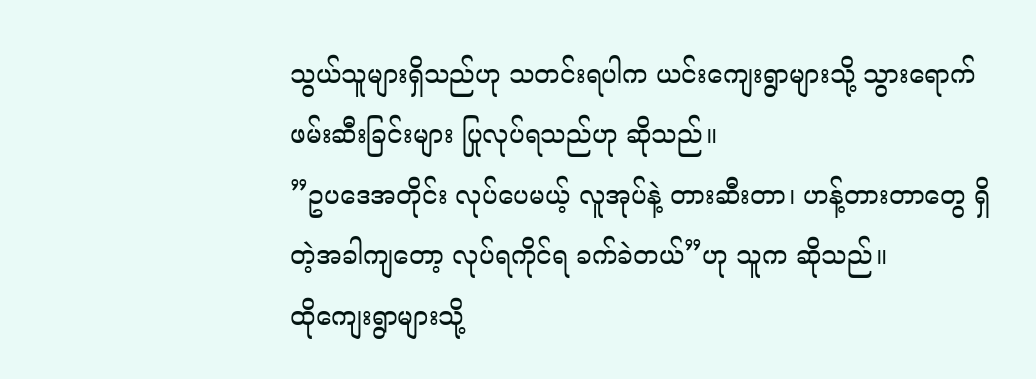သွယ်သူများရှိသည်ဟု သတင်းရပါက ယင်းကျေးရွာများသို့ သွားရောက် ဖမ်းဆီးခြင်းများ ပြုလုပ်ရသည်ဟု ဆိုသည်။
”ဥပဒေအတိုင်း လုပ်ပေမယ့် လူအုပ်နဲ့ တားဆီးတာ၊ ဟန့်တားတာတွေ ရှိတဲ့အခါကျတော့ လုပ်ရကိုင်ရ ခက်ခဲတယ်”ဟု သူက ဆိုသည်။
ထိုကျေးရွာများသို့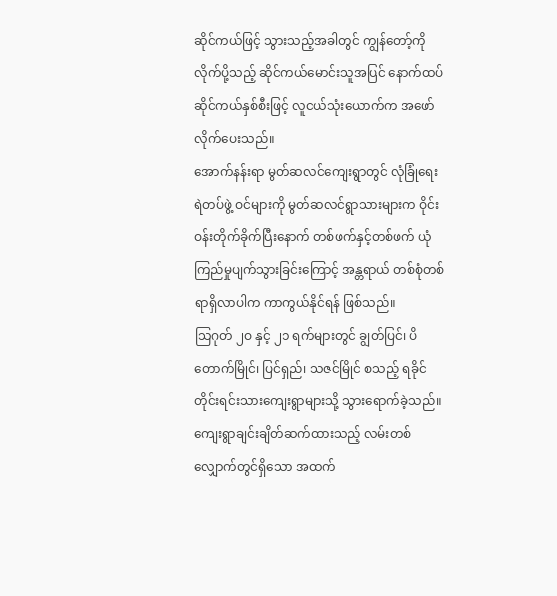ဆိုင်ကယ်ဖြင့် သွားသည့်အခါတွင် ကျွန်တော့်ကို လိုက်ပို့သည့် ဆိုင်ကယ်မောင်းသူအပြင် နောက်ထပ်ဆိုင်ကယ်နှစ်စီးဖြင့် လူငယ်သုံးယောက်က အဖော်လိုက်ပေးသည်။
အောက်နန်းရာ မွတ်ဆလင်ကျေးရွာတွင် လုံခြုံရေးရဲတပ်ဖွဲ့ ဝင်များကို မွတ်ဆလင်ရွာသားများက ဝိုင်းဝန်းတိုက်ခိုက်ပြီးနောက် တစ်ဖက်နှင့်တစ်ဖက် ယုံကြည်မှုပျက်သွားခြင်းကြောင့် အန္တရာယ် တစ်စုံတစ်ရာရှိလာပါက ကာကွယ်နိုင်ရန် ဖြစ်သည်။
သြဂုတ် ၂ဝ နှင့် ၂၁ ရက်များတွင် ချွတ်ပြင်၊ ပိတောက်မြိုင်၊ ပြင်ရှည်၊ သဇင်မြိုင် စသည့် ရခိုင်တိုင်းရင်းသားကျေးရွာများသို့ သွားရောက်ခဲ့သည်။
ကျေးရွာချင်းချိတ်ဆက်ထားသည့် လမ်းတစ်လျှောက်တွင်ရှိသော အထက်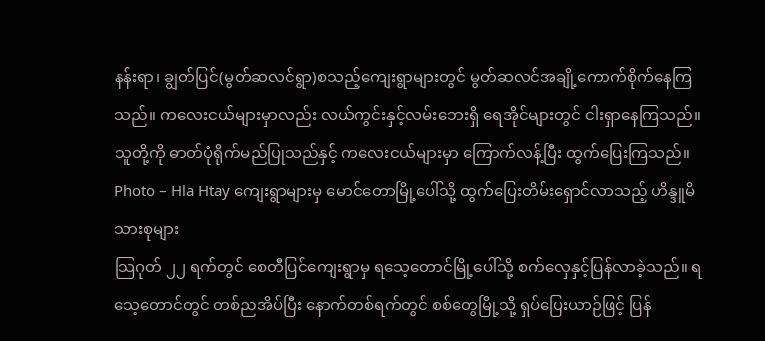နန်းရာ၊ ချွတ်ပြင်(မွတ်ဆလင်ရွာ)စသည့်ကျေးရွာများတွင် မွတ်ဆလင်အချို့ကောက်စိုက်နေကြသည်။ ကလေးငယ်များမှာလည်း လယ်ကွင်းနှင့်လမ်းဘေးရှိ ရေအိုင်များတွင် ငါးရှာနေကြသည်။ သူတို့ကို ဓာတ်ပုံရိုက်မည်ပြုသည်နှင့် ကလေးငယ်များမှာ ကြောက်လန့်ပြီး ထွက်ပြေးကြသည်။
Photo – Hla Htay ကျေးရွာများမှ မောင်တောမြို့ပေါ်သို့ ထွက်ပြေးတိမ်းရှောင်လာသည့် ဟိန္ဒူမိသားစုများ
သြဂုတ် ၂၂ ရက်တွင် စေတီပြင်ကျေးရွာမှ ရသေ့တောင်မြို့ပေါ်သို့ စက်လှေနှင့်ပြန်လာခဲ့သည်။ ရသေ့တောင်တွင် တစ်ညအိပ်ပြီး နောက်တစ်ရက်တွင် စစ်တွေမြို့သို့ ရှပ်ပြေးယာဉ်ဖြင့် ပြန်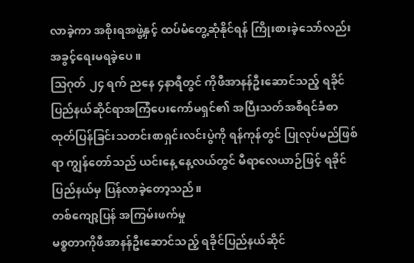လာခဲ့ကာ အစိုးရအဖွဲ့နှင့် ထပ်မံတွေ့ဆုံနိုင်ရန် ကြိုးစားခဲ့သော်လည်း အခွင့်ရေးမရခဲ့ပေ။
သြဂုတ် ၂၄ ရက် ညနေ ၄နာရီတွင် ကိုဖီအာနန်ဦးဆောင်သည့် ရခိုင်ပြည်နယ်ဆိုင်ရာအကြံပေးကော်မရှင်၏ အပြီးသတ်အစီရင်ခံစာ ထုတ်ပြန်ခြင်းသတင်းစာရှင်းလင်းပွဲကို ရန်ကုန်တွင် ပြုလုပ်မည်ဖြစ်ရာ ကျွန်တော်သည် ယင်းနေ့ နေ့လယ်တွင် မီရာလေယာဉ်ဖြင့် ရခိုင်ပြည်နယ်မှ ပြန်လာခဲ့တော့သည်။
တစ်ကျော့ပြန် အကြမ်းဖက်မှု
မစ္စတာကိုဖီအာနန်ဦးဆောင်သည့် ရခိုင်ပြည်နယ်ဆိုင်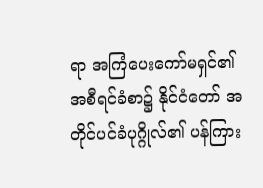ရာ အကြံပေးကော်မရှင်၏ အစီရင်ခံစာ၌ နိုင်ငံတော် အတိုင်ပင်ခံပုဂ္ဂိုလ်၏ ပန်ကြား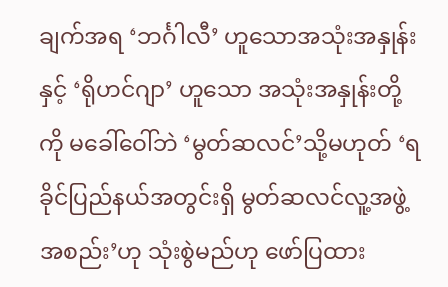ချက်အရ ‘ဘင်္ဂါလီ’ ဟူသောအသုံးအနှုန်းနှင့် ‘ရိုဟင်ဂျာ’ ဟူသော အသုံးအနှုန်းတို့ကို မခေါ်ဝေါ်ဘဲ ‘မွတ်ဆလင်’သို့မဟုတ် ‘ရခိုင်ပြည်နယ်အတွင်းရှိ မွတ်ဆလင်လူ့အဖွဲ့အစည်း’ဟု သုံးစွဲမည်ဟု ဖော်ပြထား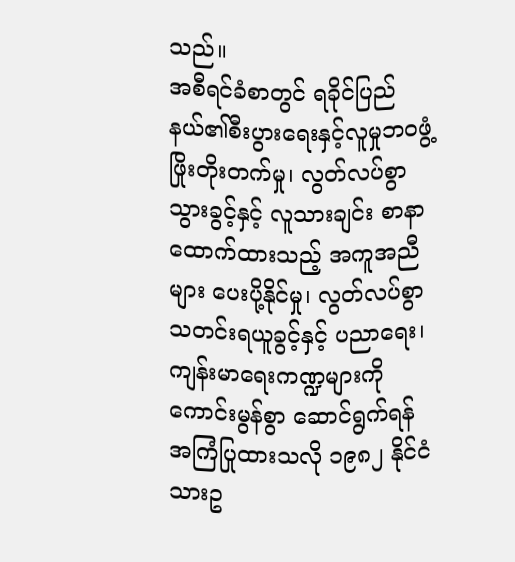သည်။
အစီရင်ခံစာတွင် ရခိုင်ပြည်နယ်၏စီးပွားရေးနှင့်လူမှုဘဝဖွံ့ဖြိုးတိုးတက်မှု၊ လွတ်လပ်စွာသွားခွင့်နှင့် လူသားချင်း စာနာထောက်ထားသည့် အကူအညီများ ပေးပို့နိုင်မှု၊ လွတ်လပ်စွာ သတင်းရယူခွင့်နှင့် ပညာရေး၊ ကျန်းမာရေးကဏ္ဍများကို ကောင်းမွန်စွာ ဆောင်ရွက်ရန် အကြံပြုထားသလို ၁၉၈၂ နိုင်ငံသားဥ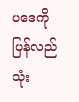ပဒေကို ပြန်လည်သုံး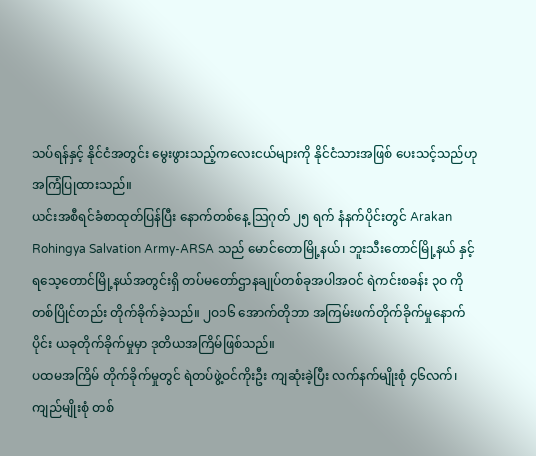သပ်ရန်နှင့် နိုင်ငံအတွင်း မွေးဖွားသည့်ကလေးငယ်များကို နိုင်ငံသားအဖြစ် ပေးသင့်သည်ဟု အကြံပြုထားသည်။
ယင်းအစီရင်ခံစာထုတ်ပြန်ပြီး နောက်တစ်နေ့ သြဂုတ် ၂၅ ရက် နံနက်ပိုင်းတွင် Arakan Rohingya Salvation Army-ARSA သည် မောင်တောမြို့နယ်၊ ဘူးသီးတောင်မြို့နယ် နှင့် ရသေ့တောင်မြို့နယ်အတွင်းရှိ တပ်မတော်ဌာနချုပ်တစ်ခုအပါအဝင် ရဲကင်းစခန်း ၃ဝ ကို တစ်ပြိုင်တည်း တိုက်ခိုက်ခဲ့သည်။ ၂ဝ၁၆ အောက်တိုဘာ အကြမ်းဖက်တိုက်ခိုက်မှုနောက်ပိုင်း ယခုတိုက်ခိုက်မှုမှာ ဒုတိယအကြိမ်ဖြစ်သည်။
ပထမအကြိမ် တိုက်ခိုက်မှုတွင် ရဲတပ်ဖွဲ့ဝင်ကိုးဦး ကျဆုံးခဲ့ပြီး လက်နက်မျိုးစုံ ၄၆လက်၊ ကျည်မျိုးစုံ တစ်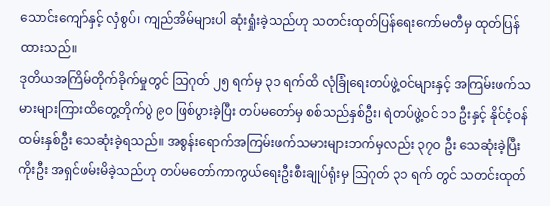သောင်းကျော်နှင့် လှံစွပ်၊ ကျည်အိမ်များပါ ဆုံးရှုံးခဲ့သည်ဟု သတင်းထုတ်ပြန်ရေးကော်မတီမှ ထုတ်ပြန်ထားသည်။
ဒုတိယအကြိမ်တိုက်ခိုက်မှုတွင် သြဂုတ် ၂၅ ရက်မှ ၃၁ ရက်ထိ လုံခြုံရေးတပ်ဖွဲ့ဝင်များနှင့် အကြမ်းဖက်သမားများကြားထိတွေ့တိုက်ပွဲ ၉ဝ ဖြစ်ပွားခဲ့ပြီး တပ်မတော်မှ စစ်သည်နှစ်ဦး၊ ရဲတပ်ဖွဲ့ဝင် ၁၁ ဦးနှင့် နိုင်ငံ့ဝန်ထမ်းနှစ်ဦး သေဆုံးခဲ့ရသည်။ အစွန်းရောက်အကြမ်းဖက်သမားများဘက်မှလည်း ၃၇ဝ ဦး သေဆုံးခဲ့ပြီး ကိုးဦး အရှင်ဖမ်းမိခဲ့သည်ဟု တပ်မတော်ကာကွယ်ရေးဦးစီးချုပ်ရုံးမှ သြဂုတ် ၃၁ ရက် တွင် သတင်းထုတ်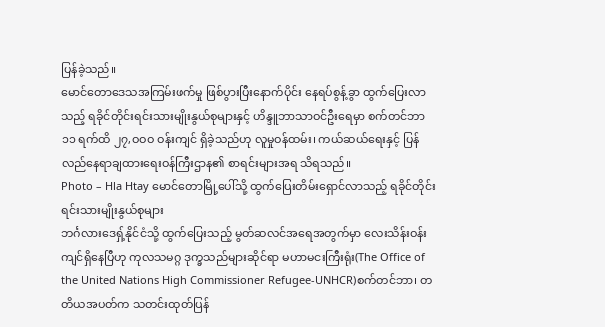ပြန်ခဲ့သည်။
မောင်တောဒေသအကြမ်းဖက်မှု ဖြစ်ပွားပြီးနောက်ပိုင်း နေရပ်စွန့်ခွာ ထွက်ပြေးလာသည့် ရခိုင်တိုင်းရင်းသားမျိုးနွယ်စုများနှင့် ဟိန္ဒူဘာသာဝင်ဦးရေမှာ စက်တင်ဘာ ၁၁ ရက်ထိ ၂၇,ဝဝဝ ဝန်းကျင် ရှိခဲ့သည်ဟု လူမှုဝန်ထမ်း၊ ကယ်ဆယ်ရေးနှင့် ပြန်လည်နေရာချထားရေးဝန်ကြီးဌာန၏ စာရင်းများအရ သိရသည်။
Photo – Hla Htay မောင်တောမြို့ပေါ်သို့ ထွက်ပြေးတိမ်းရှောင်လာသည့် ရခိုင်တိုင်းရင်းသားမျိုးနွယ်စုများ
ဘင်္ဂလားဒေရှ့်နိုင်ငံသို့ ထွက်ပြေးသည့် မွတ်ဆလင်အရေအတွက်မှာ လေးသိန်းဝန်းကျင်ရှိနေပြီဟု ကုလသမဂ္ဂ ဒုက္ခသည်များဆိုင်ရာ မဟာမငးကြီးရုံး(The Office of the United Nations High Commissioner Refugee-UNHCR)စက်တင်ဘာ၊ တတိယအပတ်က သတင်းထုတ်ပြန်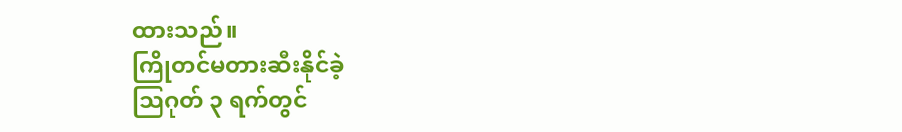ထားသည်။
ကြိုတင်မတားဆီးနိုင်ခဲ့
သြဂုတ် ၃ ရက်တွင်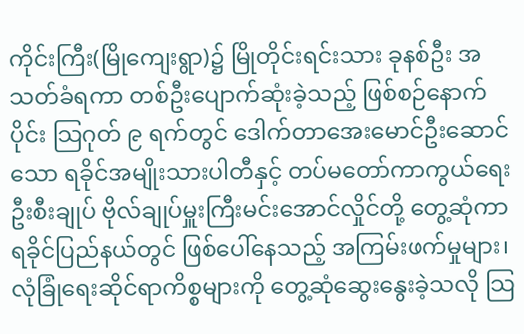ကိုင်းကြီး(မြိုကျေးရွာ)၌ မြိုတိုင်းရင်းသား ခုနစ်ဦး အသတ်ခံရကာ တစ်ဦးပျောက်ဆုံးခဲ့သည့် ဖြစ်စဉ်နောက်ပိုင်း သြဂုတ် ၉ ရက်တွင် ဒေါက်တာအေးမောင်ဦးဆောင်သော ရခိုင်အမျိုးသားပါတီနှင့် တပ်မတော်ကာကွယ်ရေးဦးစီးချုပ် ဗိုလ်ချုပ်မှူးကြီးမင်းအောင်လှိုင်တို့ တွေ့ဆုံကာ ရခိုင်ပြည်နယ်တွင် ဖြစ်ပေါ်နေသည့် အကြမ်းဖက်မှုများ၊ လုံခြုံရေးဆိုင်ရာကိစ္စများကို တွေ့ဆုံဆွေးနွေးခဲ့သလို သြ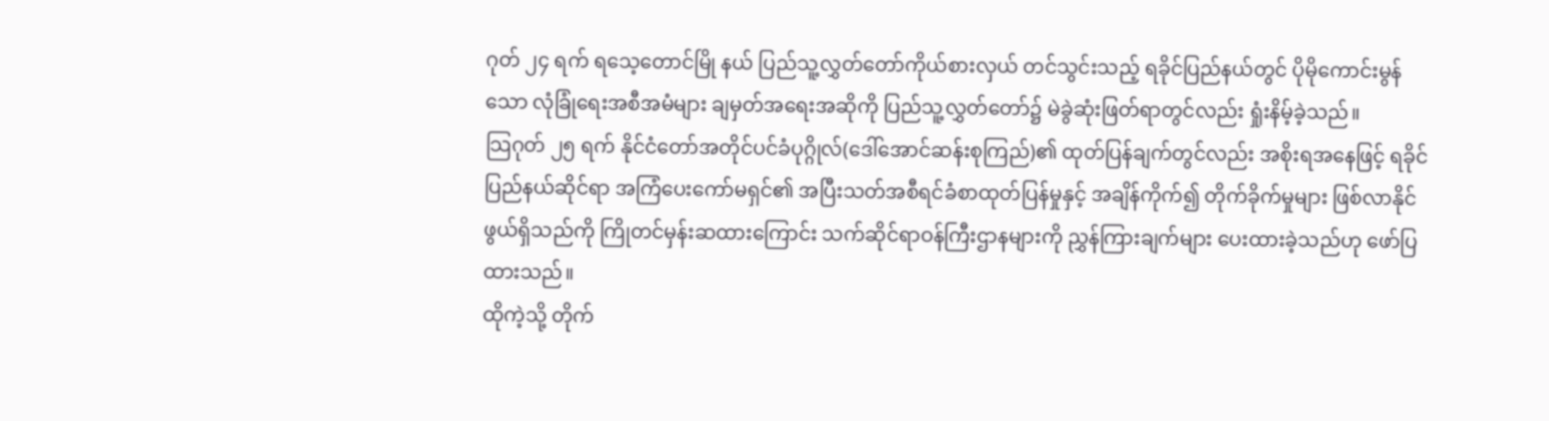ဂုတ် ၂၄ ရက် ရသေ့တောင်မြို နယ် ပြည်သူ့လွှတ်တော်ကိုယ်စားလှယ် တင်သွင်းသည့် ရခိုင်ပြည်နယ်တွင် ပိုမိုကောင်းမွန်သော လုံခြုံရေးအစီအမံများ ချမှတ်အရေးအဆိုကို ပြည်သူ့လွှတ်တော်၌ မဲခွဲဆုံးဖြတ်ရာတွင်လည်း ရှုံးနိမ့်ခဲ့သည်။
သြဂုတ် ၂၅ ရက် နိုင်ငံတော်အတိုင်ပင်ခံပုဂ္ဂိုလ်(ဒေါ်အောင်ဆန်းစုကြည်)၏ ထုတ်ပြန်ချက်တွင်လည်း အစိုးရအနေဖြင့် ရခိုင်ပြည်နယ်ဆိုင်ရာ အကြံပေးကော်မရှင်၏ အပြီးသတ်အစီရင်ခံစာထုတ်ပြန်မှုနှင့် အချိန်ကိုက်၍ တိုက်ခိုက်မှုများ ဖြစ်လာနိုင်ဖွယ်ရှိသည်ကို ကြိုတင်မှန်းဆထားကြောင်း သက်ဆိုင်ရာဝန်ကြီးဌာနများကို ညွှန်ကြားချက်များ ပေးထားခဲ့သည်ဟု ဖော်ပြထားသည်။
ထိုကဲ့သို့ တိုက်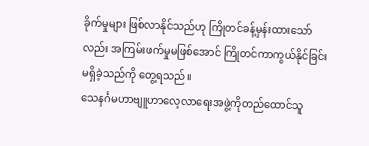ခိုက်မှုများ ဖြစ်လာနိုင်သည်ဟု ကြိုတင်ခန့်မှန်းထားသော်လည်း အကြမ်းဖက်မှုမဖြစ်အောင် ကြိုတင်ကာကွယ်နိုင်ခြင်း မရှိခဲ့သည်ကို တွေ့ရသည်။
သေနင်္ဂမဟာဗျူဟာလေ့လာရေးအဖွဲ့ကိုတည်ထောင်သူ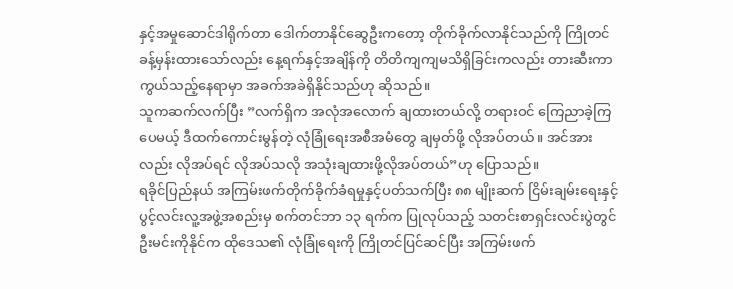နှင့်အမှုဆောင်ဒါရိုက်တာ ဒေါက်တာနိုင်ဆွေဦးကတော့ တိုက်ခိုက်လာနိုင်သည်ကို ကြိုတင်ခန့်မှန်းထားသော်လည်း နေ့ရက်နှင့်အချိန်ကို တိတိကျကျမသိရှိခြင်းကလည်း တားဆီးကာကွယ်သည့်နေရာမှာ အခက်အခဲရှိနိုင်သည်ဟု ဆိုသည်။
သူကဆက်လက်ပြီး ”လက်ရှိက အလုံအလောက် ချထားတယ်လို့ တရားဝင် ကြေညာခဲ့ကြပေမယ့် ဒီထက်ကောင်းမွန်တဲ့ လုံခြုံရေးအစီအမံတွေ ချမှတ်ဖို့ လိုအပ်တယ်။ အင်အားလည်း လိုအပ်ရင် လိုအပ်သလို အသုံးချထားဖို့လိုအပ်တယ်”ဟု ပြောသည်။
ရခိုင်ပြည်နယ် အကြမ်းဖက်တိုက်ခိုက်ခံရမှုနှင့်ပတ်သက်ပြီး ၈၈ မျိုးဆက် ငြိမ်းချမ်းရေးနှင့်ပွင့်လင်းလူ့အဖွဲ့အစည်းမှ စက်တင်ဘာ ၁၃ ရက်က ပြုလုပ်သည့် သတင်းစာရှင်းလင်းပွဲတွင် ဦးမင်းကိုနိုင်က ထိုဒေသ၏ လုံခြုံရေးကို ကြိုတင်ပြင်ဆင်ပြီး အကြမ်းဖက်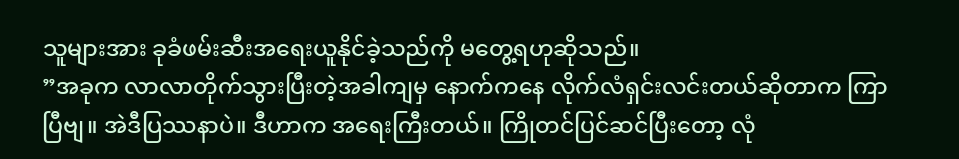သူများအား ခုခံဖမ်းဆီးအရေးယူနိုင်ခဲ့သည်ကို မတွေ့ရဟုဆိုသည်။
”အခုက လာလာတိုက်သွားပြီးတဲ့အခါကျမှ နောက်ကနေ လိုက်လံရှင်းလင်းတယ်ဆိုတာက ကြာပြီဗျ။ အဲဒီပြဿနာပဲ။ ဒီဟာက အရေးကြီးတယ်။ ကြိုတင်ပြင်ဆင်ပြီးတော့ လုံ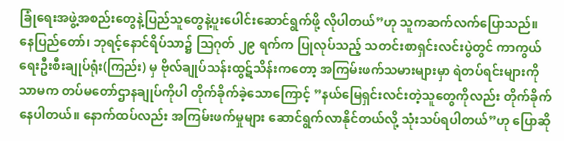ခြုံရေးအဖွဲ့အစည်းတွေနဲ့ပြည်သူတွေနဲ့ပူးပေါင်းဆောင်ရွက်ဖို့ လိုပါတယ်”ဟု သူကဆက်လက်ပြောသည်။
နေပြည်တော်၊ ဘုရင့်နောင်ရိပ်သာ၌ သြဂုတ် ၂၉ ရက်က ပြုလုပ်သည့် သတင်းစာရှင်းလင်းပွဲတွင် ကာကွယ်ရေးဦးစီးချုပ်ရုံး(ကြည်း) မှ ဗိုလ်ချုပ်သန်းထွဋ်သိန်းကတော့ အကြမ်းဖက်သမားများမှာ ရဲတပ်ရင်းများကိုသာမက တပ်မတော်ဌာနချုပ်ကိုပါ တိုက်ခိုက်ခဲ့သောကြောင့် ”နယ်မြေရှင်းလင်းတဲ့သူတွေကိုလည်း တိုက်ခိုက်နေပါတယ်။ နောက်ထပ်လည်း အကြမ်းဖက်မှုများ ဆောင်ရွက်လာနိုင်တယ်လို့ သုံးသပ်ရပါတယ်”ဟု ပြောဆို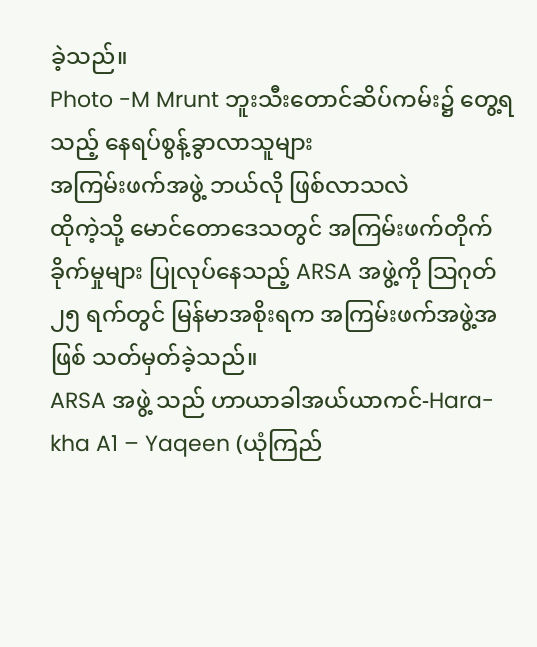ခဲ့သည်။
Photo -M Mrunt ဘူးသီးတောင်ဆိပ်ကမ်း၌ တွေ့ရသည့် နေရပ်စွန့်ခွာလာသူများ
အကြမ်းဖက်အဖွဲ့ ဘယ်လို ဖြစ်လာသလဲ
ထိုကဲ့သို့ မောင်တောဒေသတွင် အကြမ်းဖက်တိုက်ခိုက်မှုများ ပြုလုပ်နေသည့် ARSA အဖွဲ့ကို သြဂုတ် ၂၅ ရက်တွင် မြန်မာအစိုးရက အကြမ်းဖက်အဖွဲ့အဖြစ် သတ်မှတ်ခဲ့သည်။
ARSA အဖွဲ့ သည် ဟာယာခါအယ်ယာကင်-Hara-kha A1 – Yaqeen (ယုံကြည်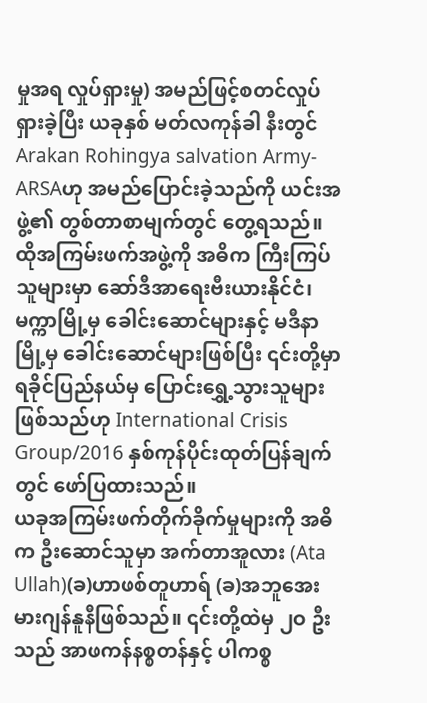မှုအရ လှုပ်ရှားမှု) အမည်ဖြင့်စတင်လှုပ်ရှားခဲ့ပြီး ယခုနှစ် မတ်လကုန်ခါ နီးတွင် Arakan Rohingya salvation Army-ARSAဟု အမည်ပြောင်းခဲ့သည်ကို ယင်းအဖွဲ့၏ တွစ်တာစာမျက်တွင် တွေ့ရသည်။
ထိုအကြမ်းဖက်အဖွဲ့ကို အဓိက ကြီးကြပ်သူများမှာ ဆော်ဒီအာရေးဗီးယားနိုင်ငံ၊ မက္ကာမြို့မှ ခေါင်းဆောင်များနှင့် မဒီနာမြို့မှ ခေါင်းဆောင်များဖြစ်ပြီး ၎င်းတို့မှာ ရခိုင်ပြည်နယ်မှ ပြောင်းရွှေ့သွားသူများဖြစ်သည်ဟု International Crisis Group/2016 နှစ်ကုန်ပိုင်းထုတ်ပြန်ချက်တွင် ဖော်ပြထားသည်။
ယခုအကြမ်းဖက်တိုက်ခိုက်မှုများကို အဓိက ဦးဆောင်သူမှာ အက်တာအူလား (Ata Ullah)(ခ)ဟာဖစ်တူဟာရ် (ခ)အဘူအေးမားဂျန်နူနီဖြစ်သည်။ ၎င်းတို့ထဲမှ ၂ဝ ဦးသည် အာဖကန်နစ္စတန်နှင့် ပါကစ္စ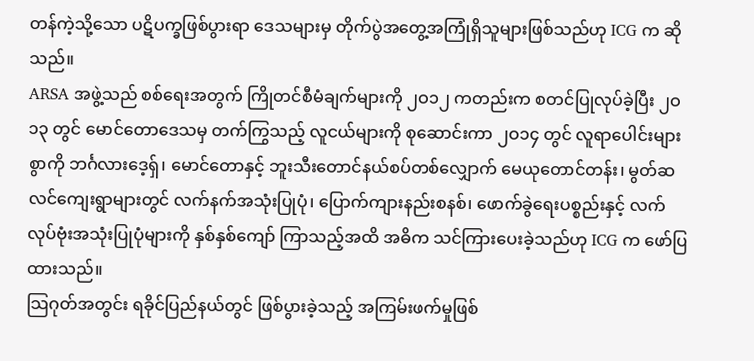တန်ကဲ့သို့သော ပဋိပက္ခဖြစ်ပွားရာ ဒေသများမှ တိုက်ပွဲအတွေ့အကြုံရှိသူများဖြစ်သည်ဟု ICG က ဆိုသည်။
ARSA အဖွဲ့သည် စစ်ရေးအတွက် ကြိုတင်စီမံချက်များကို ၂ဝ၁၂ ကတည်းက စတင်ပြုလုပ်ခဲ့ပြီး ၂ဝ၁၃ တွင် မောင်တောဒေသမှ တက်ကြွသည့် လူငယ်များကို စုဆောင်းကာ ၂ဝ၁၄ တွင် လူရာပေါင်းများစွာကို ဘင်္ဂလားဒေ့ရှ်၊ မောင်တောနှင့် ဘူးသီးတောင်နယ်စပ်တစ်လျှောက် မေယုတောင်တန်း၊ မွတ်ဆလင်ကျေးရွာများတွင် လက်နက်အသုံးပြုပုံ၊ ပြောက်ကျားနည်းစနစ်၊ ဖောက်ခွဲရေးပစ္စည်းနှင့် လက်လုပ်ဗုံးအသုံးပြုပုံများကို နှစ်နှစ်ကျော် ကြာသည့်အထိ အဓိက သင်ကြားပေးခဲ့သည်ဟု ICG က ဖော်ပြထားသည်။
သြဂုတ်အတွင်း ရခိုင်ပြည်နယ်တွင် ဖြစ်ပွားခဲ့သည့် အကြမ်းဖက်မှုဖြစ်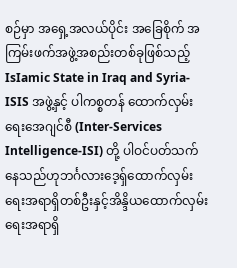စဉ်မှာ အရှေ့အလယ်ပိုင်း အခြေစိုက် အကြမ်းဖက်အဖွဲ့အစည်းတစ်ခုဖြစ်သည့် IsIamic State in Iraq and Syria-ISIS အဖွဲ့နှင့် ပါကစ္စတန် ထောက်လှမ်းရေးအေဂျင်စီ (Inter-Services Intelligence-ISI) တို့ ပါဝင်ပတ်သက်နေသည်ဟုဘင်္ဂလားဒေ့ရှ်ထောက်လှမ်းရေးအရာရှိတစ်ဦးနှင့်အိန္ဒိယထောက်လှမ်းရေးအရာရှိ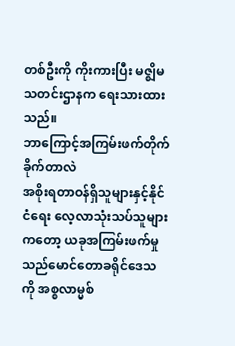တစ်ဦးကို ကိုးကားပြီး မဇ္ဈိမသတင်းဌာနက ရေးသားထားသည်။
ဘာကြောင့်အကြမ်းဖက်တိုက်ခိုက်တာလဲ
အစိုးရတာဝန်ရှိသူများနှင့်နိုင်ငံရေး လေ့လာသုံးသပ်သူများကတော့ ယခုအကြမ်းဖက်မှုသည်မောင်တောခရိုင်ဒေသကို အစ္စလာမ္မစ်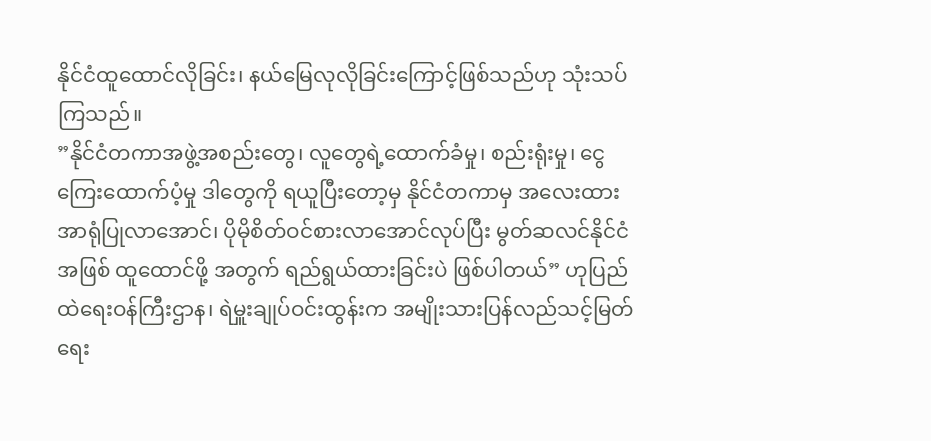နိုင်ငံထူထောင်လိုခြင်း၊ နယ်မြေလုလိုခြင်းကြောင့်ဖြစ်သည်ဟု သုံးသပ်ကြသည်။
”နိုင်ငံတကာအဖွဲ့အစည်းတွေ၊ လူတွေရဲ့ထောက်ခံမှု၊ စည်းရုံးမှု၊ ငွေကြေးထောက်ပံ့မှု ဒါတွေကို ရယူပြီးတော့မှ နိုင်ငံတကာမှ အလေးထားအာရုံပြုလာအောင်၊ ပိုမိုစိတ်ဝင်စားလာအောင်လုပ်ပြီး မွတ်ဆလင်နိုင်ငံအဖြစ် ထူထောင်ဖို့ အတွက် ရည်ရွယ်ထားခြင်းပဲ ဖြစ်ပါတယ်” ဟုပြည်ထဲရေးဝန်ကြီးဌာန၊ ရဲမှူးချုပ်ဝင်းထွန်းက အမျိုးသားပြန်လည်သင့်မြတ်ရေး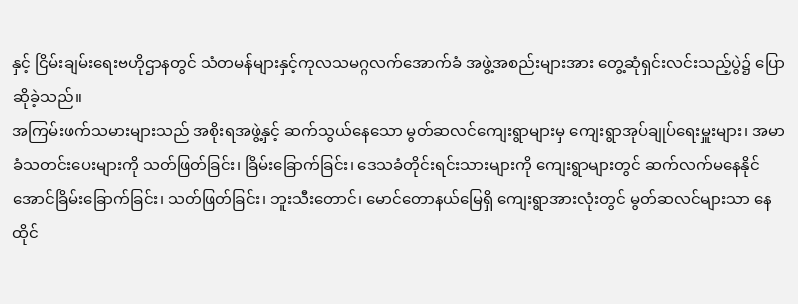နှင့် ငြိမ်းချမ်းရေးဗဟိုဌာနတွင် သံတမန်များနှင့်ကုလသမဂ္ဂလက်အောက်ခံ အဖွဲ့အစည်းများအား တွေ့ဆုံရှင်းလင်းသည့်ပွဲ၌ ပြောဆိုခဲ့သည်။
အကြမ်းဖက်သမားများသည် အစိုးရအဖွဲ့နှင့် ဆက်သွယ်နေသော မွတ်ဆလင်ကျေးရွာများမှ ကျေးရွာအုပ်ချုပ်ရေးမှူးများ၊ အမာခံသတင်းပေးများကို သတ်ဖြတ်ခြင်း၊ ခြိမ်းခြောက်ခြင်း၊ ဒေသခံတိုင်းရင်းသားများကို ကျေးရွာများတွင် ဆက်လက်မနေနိုင်အောင်ခြိမ်းခြောက်ခြင်း၊ သတ်ဖြတ်ခြင်း၊ ဘူးသီးတောင်၊ မောင်တောနယ်မြေရှိ ကျေးရွာအားလုံးတွင် မွတ်ဆလင်များသာ နေထိုင်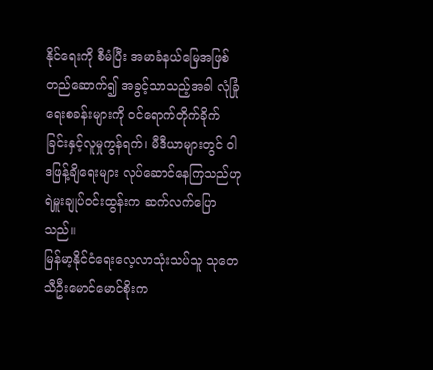နိုင်ရေးကို စီမံပြီး အမာခံနယ်မြေအဖြစ် တည်ဆောက်၍ အခွင့်သာသည့်အခါ လုံခြုံရေးစခန်းများကို ဝင်ရောက်တိုက်ခိုက်ခြင်းနှင့်လူမှုကွန်ရက်၊ မီဒီယာများတွင် ဝါဒဖြန့်ချိရေးများ လုပ်ဆောင်နေကြသည်ဟု ရဲမှူးချုပ်ဝင်းထွန်းက ဆက်လက်ပြောသည်။
မြန်မာ့နိုင်ငံရေးလေ့လာသုံးသပ်သူ သုတေသီဦးမောင်မောင်စိုးက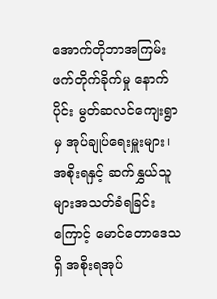အောက်တိုဘာအကြမ်းဖက်တိုက်ခိုက်မှု နောက်ပိုင်း မွတ်ဆလင်ကျေးရွာမှ အုပ်ချုပ်ရေးမှူးများ၊ အစိုးရနှင့် ဆက်နွှယ်သူများအသတ်ခံရခြင်းကြောင့် မောင်တောဒေသရှိ အစိုးရအုပ်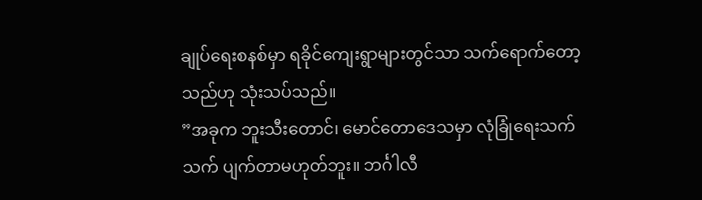ချုပ်ရေးစနစ်မှာ ရခိုင်ကျေးရွာများတွင်သာ သက်ရောက်တော့သည်ဟု သုံးသပ်သည်။
”အခုက ဘူးသီးတောင်၊ မောင်တောဒေသမှာ လုံခြုံရေးသက်သက် ပျက်တာမဟုတ်ဘူး။ ဘင်္ဂါလီ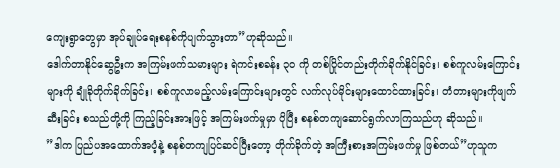ကျေးရွာတွေမှာ အုပ်ချုပ်ရေးစနစ်ကိုပျက်သွားတာ”ဟုဆိုသည်။
ဒေါက်တာနိုင်ဆွေဦးက အကြမ်းဖက်သမားများ ရဲကင်းစခန်း ၃ဝ ကို တစ်ပြိုင်တည်းတိုက်ခိုက်နိုင်ခြင်း၊ စစ်ကူလမ်းကြောင်းများကို ချုံခိုတိုက်ခိုက်ခြင်း၊ စစ်ကူလာမည့်လမ်းကြောင်းများတွင် လက်လုပ်မိုင်းများထောင်ထားခြင်း၊ တံတားများကိုဖျက်ဆီးခြင်း စသည်တို့ကို ကြည့်ခြင်းအားဖြင့် အကြမ်းဖက်မှုမှာ ပိုပြီး စနစ်တကျဆောင်ရွက်လာကြသည်ဟု ဆိုသည်။
”ဒါက ပြည်ပအထောက်အပံ့နဲ့ စနစ်တကျပြင်ဆင်ပြီးတော့ တိုက်ခိုက်တဲ့ အကြီးစားအကြမ်းဖက်မှု ဖြစ်တယ်”ဟုသူက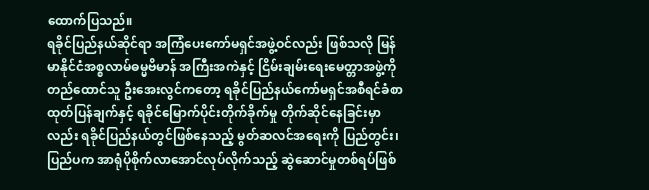ထောက်ပြသည်။
ရခိုင်ပြည်နယ်ဆိုင်ရာ အကြံပေးကော်မရှင်အဖွဲ့ဝင်လည်း ဖြစ်သလို မြန်မာနိုင်ငံအစ္စလာမ်ဓမ္မဗိမာန် အကြီးအကဲနှင့် ငြိမ်းချမ်းရေးမေတ္တာအဖွဲ့ကို တည်ထောင်သူ ဦးအေးလွင်ကတော့ ရခိုင်ပြည်နယ်ကော်မရှင်အစီရင်ခံစာ ထုတ်ပြန်ချက်နှင့် ရခိုင်မြောက်ပိုင်းတိုက်ခိုက်မှု တိုက်ဆိုင်နေခြင်းမှာလည်း ရခိုင်ပြည်နယ်တွင်ဖြစ်နေသည့် မွတ်ဆလင်အရေးကို ပြည်တွင်း၊ ပြည်ပက အာရုံပိုစိုက်လာအောင်လုပ်လိုက်သည့် ဆွဲဆောင်မှုတစ်ရပ်ဖြစ်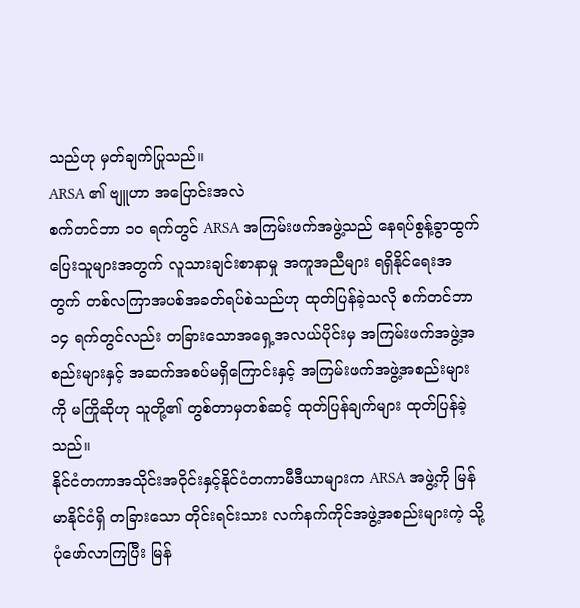သည်ဟု မှတ်ချက်ပြုသည်။
ARSA ၏ ဗျူဟာ အပြောင်းအလဲ
စက်တင်ဘာ ၁ဝ ရက်တွင် ARSA အကြမ်းဖက်အဖွဲ့သည် နေရပ်စွန့်ခွာထွက်ပြေးသူများအတွက် လူသားချင်းစာနာမှု အကူအညီများ ရရှိနိုင်ရေးအတွက် တစ်လကြာအပစ်အခတ်ရပ်စဲသည်ဟု ထုတ်ပြန်ခဲ့သလို စက်တင်ဘာ ၁၄ ရက်တွင်လည်း တခြားသောအရှေ့အလယ်ပိုင်းမှ အကြမ်းဖက်အဖွဲ့အစည်းများနှင့် အဆက်အစပ်မရှိကြောင်းနှင့် အကြမ်းဖက်အဖွဲ့အစည်းများကို မကြိုဆိုဟု သူတို့၏ တွစ်တာမှတစ်ဆင့် ထုတ်ပြန်ချက်များ ထုတ်ပြန်ခဲ့သည်။
နိုင်ငံတကာအသိုင်းအဝိုင်းနှင့်နိုင်ငံတကာမီဒီယာများက ARSA အဖွဲ့ကို မြန်မာနိုင်ငံရှိ တခြားသော တိုင်းရင်းသား လက်နက်ကိုင်အဖွဲ့အစည်းများကဲ့ သို့ပုံဖော်လာကြပြီး မြန်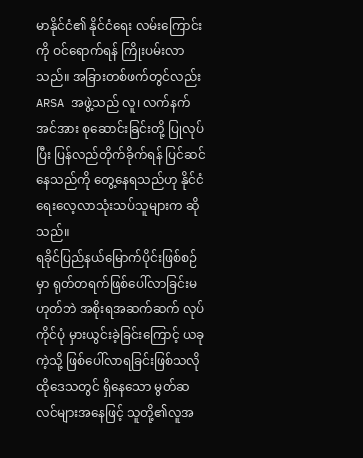မာနိုင်ငံ၏ နိုင်ငံရေး လမ်းကြောင်းကို ဝင်ရောက်ရန် ကြိုးပမ်းလာသည်။ အခြားတစ်ဖက်တွင်လည်း ARSA အဖွဲ့သည် လူ၊ လက်နက်အင်အား စုဆောင်းခြင်းတို့ ပြုလုပ်ပြီး ပြန်လည်တိုက်ခိုက်ရန် ပြင်ဆင်နေသည်ကို တွေ့နေရသည်ဟု နိုင်ငံရေးလေ့လာသုံးသပ်သူများက ဆိုသည်။
ရခိုင်ပြည်နယ်မြောက်ပိုင်းဖြစ်စဉ်မှာ ရုတ်တရက်ဖြစ်ပေါ်လာခြင်းမဟုတ်ဘဲ အစိုးရအဆက်ဆက် လုပ်ကိုင်ပုံ မှားယွင်းခဲ့ခြင်းကြောင့် ယခုကဲ့သို့ ဖြစ်ပေါ်လာရခြင်းဖြစ်သလို ထိုဒေသတွင် ရှိနေသော မွတ်ဆလင်များအနေဖြင့် သူတို့၏လူအ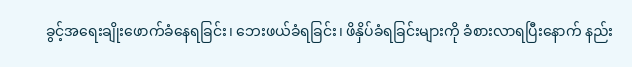ခွင့်အရေးချိုးဖောက်ခံနေရခြင်း၊ ဘေးဖယ်ခံရခြင်း၊ ဖိနှိပ်ခံရခြင်းများကို ခံစားလာရပြီးနောက် နည်း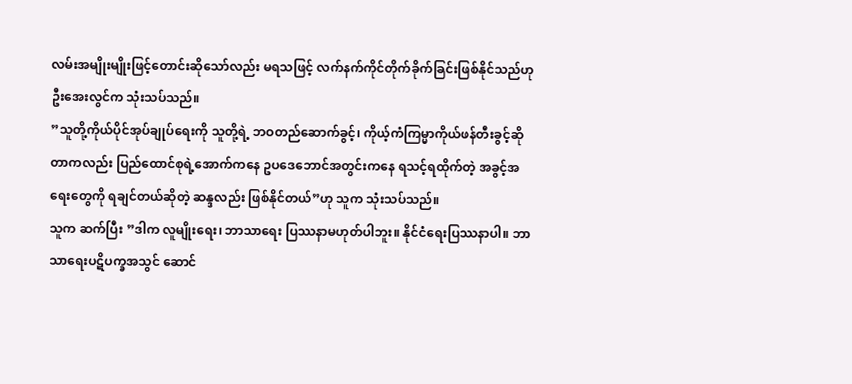လမ်းအမျိုးမျိုးဖြင့်တောင်းဆိုသော်လည်း မရသဖြင့် လက်နက်ကိုင်တိုက်ခိုက်ခြင်းဖြစ်နိုင်သည်ဟု ဦးအေးလွင်က သုံးသပ်သည်။
”သူတို့ကိုယ်ပိုင်အုပ်ချုပ်ရေးကို သူတို့ရဲ့ ဘဝတည်ဆောက်ခွင့်၊ ကိုယ့်ကံကြမ္မာကိုယ်ဖန်တီးခွင့်ဆိုတာကလည်း ပြည်ထောင်စုရဲ့အောက်ကနေ ဥပဒေဘောင်အတွင်းကနေ ရသင့်ရထိုက်တဲ့ အခွင့်အရေးတွေကို ရချင်တယ်ဆိုတဲ့ ဆန္ဒလည်း ဖြစ်နိုင်တယ်”ဟု သူက သုံးသပ်သည်။
သူက ဆက်ပြီး ”ဒါက လူမျိုးရေး၊ ဘာသာရေး ပြဿနာမဟုတ်ပါဘူး။ နိုင်ငံရေးပြဿနာပါ။ ဘာသာရေးပဋိပက္ခအသွင် ဆောင်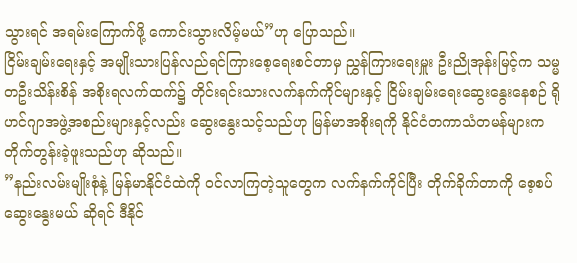သွားရင် အရမ်းကြောက်ဖို့ ကောင်းသွားလိမ့်မယ်”ဟု ပြောသည်။
ငြိမ်းချမ်းရေးနှင့် အမျိုးသားပြန်လည်ရင်ကြားစေ့ရေးစင်တာမှ ညွှန်ကြားရေးမှူး ဦးညိုအုန်းမြင့်က သမ္မတဦးသိန်းစိန် အစိုးရလက်ထက်၌ တိုင်းရင်းသားလက်နက်ကိုင်များနှင့် ငြိမ်းချမ်းရေးဆွေးနွေးနေစဉ် ရိုဟင်ဂျာအဖွဲ့အစည်းများနှင့်လည်း ဆွေးနွေးသင့်သည်ဟု မြန်မာအစိုးရကို နိုင်ငံတကာသံတမန်များက တိုက်တွန်းခဲ့ဖူးသည်ဟု ဆိုသည်။
”နည်းလမ်းမျိုးစုံနဲ့ မြန်မာနိုင်ငံထဲကို ဝင်လာကြတဲ့သူတွေက လက်နက်ကိုင်ပြီး တိုက်ခိုက်တာကို စေ့စပ်ဆွေးနွေးမယ် ဆိုရင် ဒီနိုင်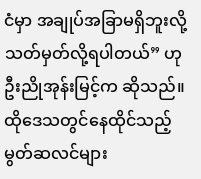ငံမှာ အချုပ်အခြာမရှိဘူးလို့ သတ်မှတ်လို့ရပါတယ်” ဟု ဦးညိုအုန်းမြင့်က ဆိုသည်။
ထိုဒေသတွင်နေထိုင်သည့် မွတ်ဆလင်များ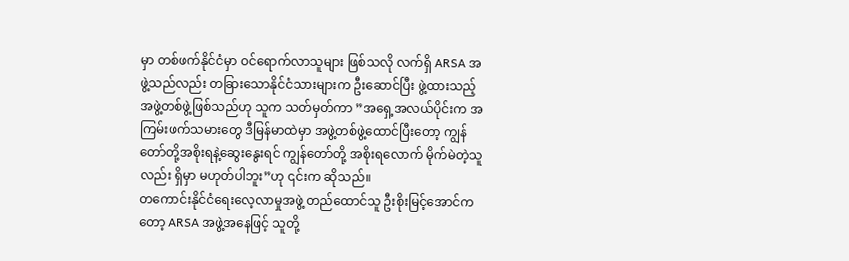မှာ တစ်ဖက်နိုင်ငံမှာ ဝင်ရောက်လာသူများ ဖြစ်သလို လက်ရှိ ARSA အဖွဲ့သည်လည်း တခြားသောနိုင်ငံသားများက ဦးဆောင်ပြီး ဖွဲ့ထားသည့် အဖွဲ့တစ်ဖွဲ့ဖြစ်သည်ဟု သူက သတ်မှတ်ကာ ”အရှေ့အလယ်ပိုင်းက အကြမ်းဖက်သမားတွေ ဒီမြန်မာထဲမှာ အဖွဲ့တစ်ဖွဲ့ထောင်ပြီးတော့ ကျွန်တော်တို့အစိုးရနဲ့ဆွေးနွေးရင် ကျွန်တော်တို့ အစိုးရလောက် မိုက်မဲတဲ့သူလည်း ရှိမှာ မဟုတ်ပါဘူး”ဟု ၎င်းက ဆိုသည်။
တကောင်းနိုင်ငံရေးလေ့လာမှုအဖွဲ့ တည်ထောင်သူ ဦးစိုးမြင့်အောင်ကတော့ ARSA အဖွဲ့အနေဖြင့် သူတို့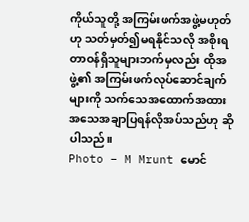ကိုယ်သူတို့ အကြမ်းဖက်အဖွဲ့မဟုတ်ဟု သတ်မှတ်၍မရနိုင်သလို အစိုးရတာဝန်ရှိသူများဘက်မှလည်း ထိုအဖွဲ့၏ အကြမ်းဖက်လုပ်ဆောင်ချက်များကို သက်သေအထောက်အထား အသေအချာပြရန်လိုအပ်သည်ဟု ဆိုပါသည်။
Photo – M Mrunt မောင်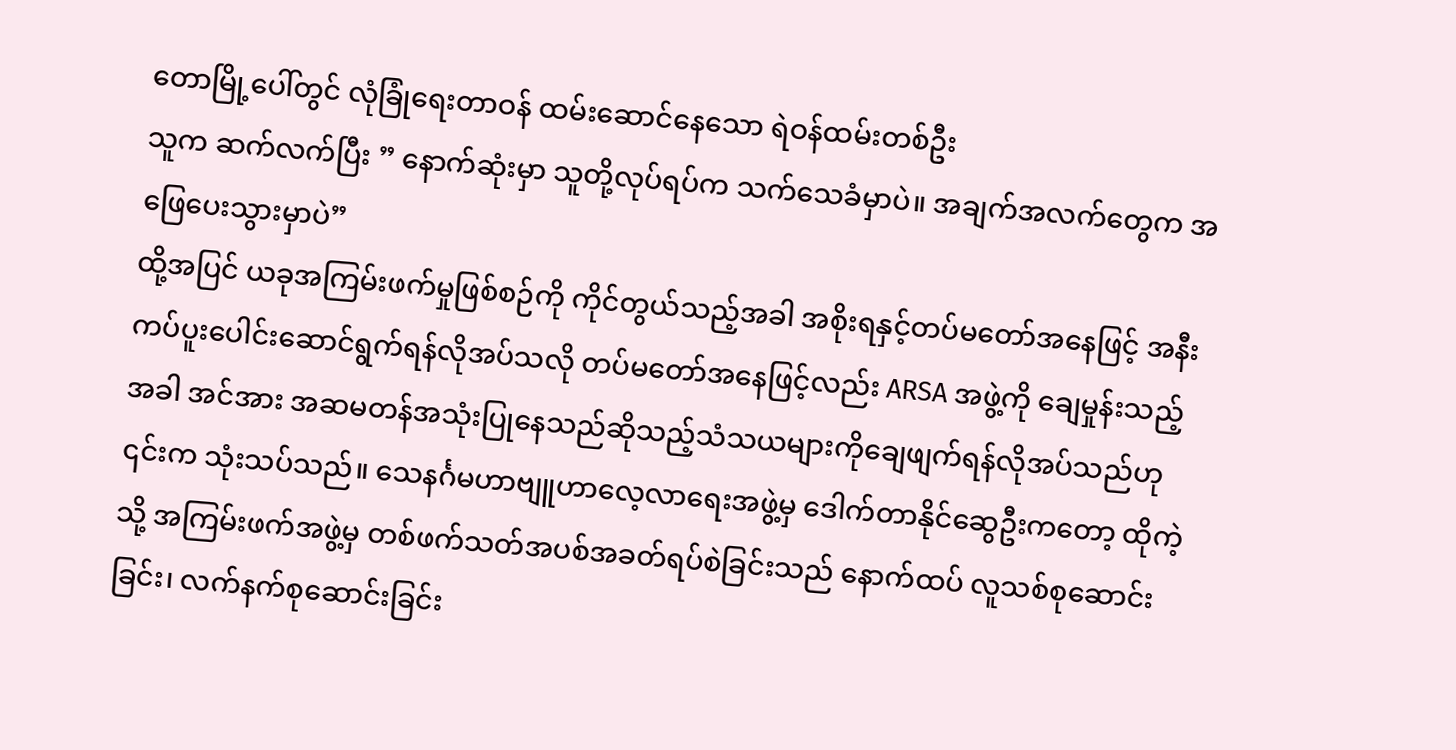တောမြို့ပေါ်တွင် လုံခြုံရေးတာဝန် ထမ်းဆောင်နေသော ရဲဝန်ထမ်းတစ်ဦး
သူက ဆက်လက်ပြီး ” နောက်ဆုံးမှာ သူတို့လုပ်ရပ်က သက်သေခံမှာပဲ။ အချက်အလက်တွေက အဖြေပေးသွားမှာပဲ”
ထို့အပြင် ယခုအကြမ်းဖက်မှုဖြစ်စဉ်ကို ကိုင်တွယ်သည့်အခါ အစိုးရနှင့်တပ်မတော်အနေဖြင့် အနီးကပ်ပူးပေါင်းဆောင်ရွက်ရန်လိုအပ်သလို တပ်မတော်အနေဖြင့်လည်း ARSA အဖွဲ့ကို ချေမှုန်းသည့်အခါ အင်အား အဆမတန်အသုံးပြုနေသည်ဆိုသည့်သံသယများကိုချေဖျက်ရန်လိုအပ်သည်ဟု ၎င်းက သုံးသပ်သည်။ သေနင်္ဂမဟာဗျူဟာလေ့လာရေးအဖွဲ့မှ ဒေါက်တာနိုင်ဆွေဦးကတော့ ထိုကဲ့သို့ အကြမ်းဖက်အဖွဲ့မှ တစ်ဖက်သတ်အပစ်အခတ်ရပ်စဲခြင်းသည် နောက်ထပ် လူသစ်စုဆောင်းခြင်း၊ လက်နက်စုဆောင်းခြင်း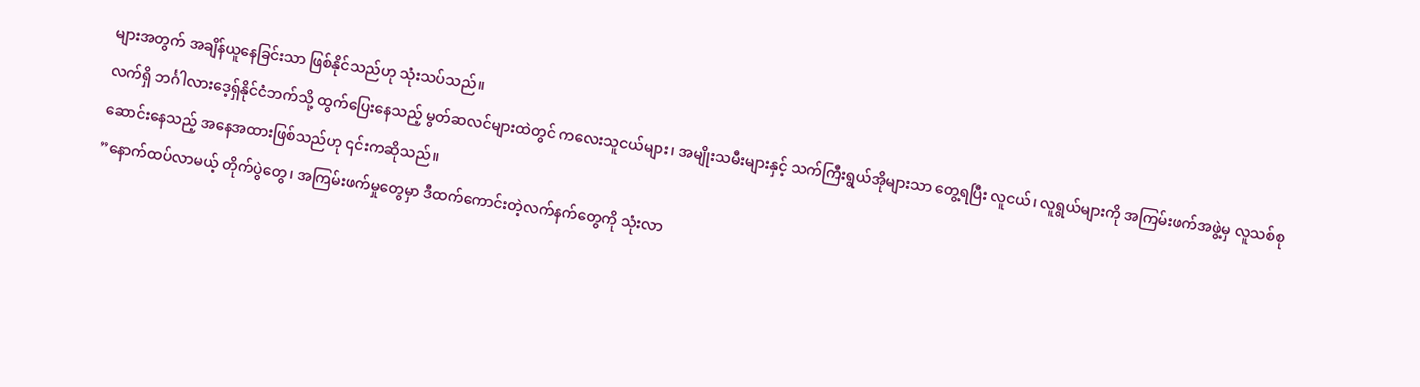များအတွက် အချိန်ယူနေခြင်းသာ ဖြစ်နိုင်သည်ဟု သုံးသပ်သည်။
လက်ရှိ ဘင်္ဂါလားဒေ့ရှ်နိုင်ငံဘက်သို့ ထွက်ပြေးနေသည့် မွတ်ဆလင်များထဲတွင် ကလေးသူငယ်များ၊ အမျိုးသမီးများနှင့် သက်ကြီးရွယ်အိုများသာ တွေ့ရပြီး လူငယ်၊ လူရွယ်များကို အကြမ်းဖက်အဖွဲ့မှ လူသစ်စုဆောင်းနေသည့် အနေအထားဖြစ်သည်ဟု ၎င်းကဆိုသည်။
”နောက်ထပ်လာမယ့် တိုက်ပွဲတွေ၊ အကြမ်းဖက်မှုတွေမှာ ဒီထက်ကောင်းတဲ့လက်နက်တွေကို သုံးလာ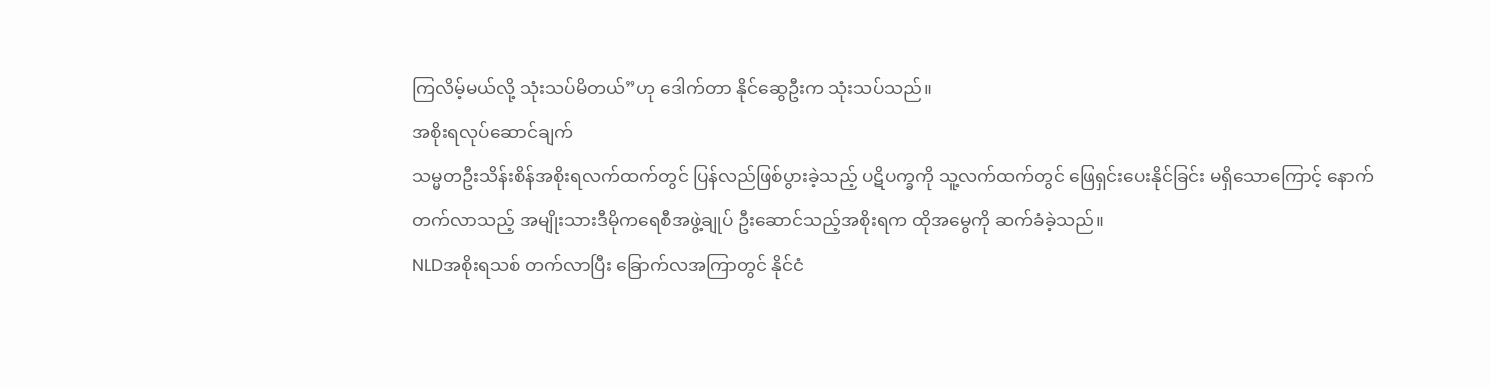ကြလိမ့်မယ်လို့ သုံးသပ်မိတယ်”ဟု ဒေါက်တာ နိုင်ဆွေဦးက သုံးသပ်သည်။
အစိုးရလုပ်ဆောင်ချက်
သမ္မတဦးသိန်းစိန်အစိုးရလက်ထက်တွင် ပြန်လည်ဖြစ်ပွားခဲ့သည့် ပဋိပက္ခကို သူ့လက်ထက်တွင် ဖြေရှင်းပေးနိုင်ခြင်း မရှိသောကြောင့် နောက်တက်လာသည့် အမျိုးသားဒီမိုကရေစီအဖွဲ့ချုပ် ဦးဆောင်သည့်အစိုးရက ထိုအမွေကို ဆက်ခံခဲ့သည်။
NLDအစိုးရသစ် တက်လာပြီး ခြောက်လအကြာတွင် နိုင်ငံ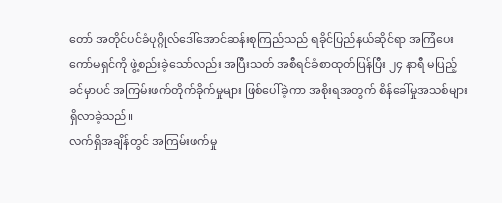တော် အတိုင်ပင်ခံပုဂ္ဂိုလ်ဒေါ်အောင်ဆန်းစုကြည်သည် ရခိုင်ပြည်နယ်ဆိုင်ရာ အကြံပေး ကော်မရှင်ကို ဖွဲ့စည်းခဲ့သော်လည်း အပြီးသတ် အစီရင်ခံစာထုတ်ပြန်ပြီး ၂၄ နာရီ မပြည့်ခင်မှာပင် အကြမ်းဖက်တိုက်ခိုက်မှုများ ဖြစ်ပေါ်ခဲ့ကာ အစိုးရအတွက် စိန်ခေါ်မှုအသစ်များ ရှိလာခဲ့သည်။
လက်ရှိအချိန်တွင် အကြမ်းဖက်မှု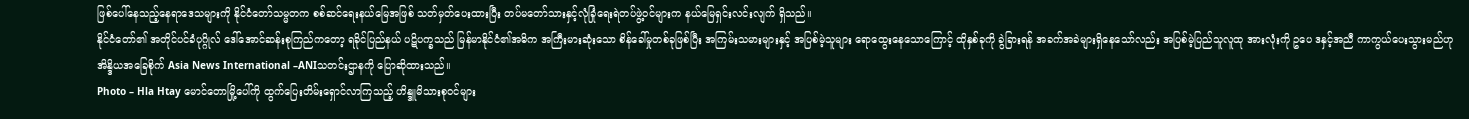ဖြစ်ပေါ်နေသည့်နေရာဒေသများကို နိုင်ငံတော်သမ္မတက စစ်ဆင်ရေးနယ်မြေအဖြစ် သတ်မှတ်ပေးထားပြီး တပ်မတော်သားနှင့်လုံခြုံရေးရဲတပ်ဖွဲ့ဝင်များက နယ်မြေရှင်းလင်းလျက် ရှိသည်။
နိုင်ငံတော်၏ အတိုင်ပင်ခံပုဂ္ဂိုလ် ဒေါ်အောင်ဆန်းစုကြည်ကတော့ ရခိုင်ပြည်နယ် ပဋိပက္ခသည် မြန်မာနိုင်ငံ၏အဓိက အကြီးမားဆုံးသော စိန်ခေါ်မှုတစ်ခုဖြစ်ပြီး အကြမ်းသမားများနှင့် အပြစ်မဲ့သူများ ရောထွေးနေသောကြောင့် ထိုနှစ်ခုကို ခွဲခြားရန် အခက်အခဲများရှိနေသော်လည်း အပြစ်မဲ့ပြည်သူလူထု အားလုံးကို ဥပေ ဒနှင့်အညီ ကာကွယ်ပေးသွားမည်ဟု အိန္ဒိယအခြေစိုက် Asia News International –ANIသတင်းဌာနကို ပြောဆိုထားသည်။
Photo – Hla Htay မောင်တောမြို့ပေါ်ကို ထွက်ပြေးတိမ်းရှောင်လာကြသည့် ဟိန္ဒူမိသားစုဝင်များ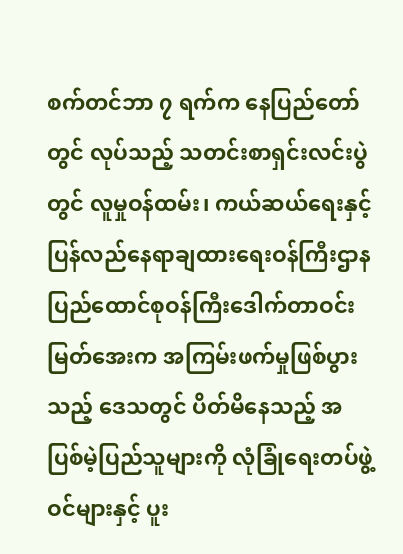စက်တင်ဘာ ၇ ရက်က နေပြည်တော်တွင် လုပ်သည့် သတင်းစာရှင်းလင်းပွဲတွင် လူမှုဝန်ထမ်း၊ ကယ်ဆယ်ရေးနှင့်ပြန်လည်နေရာချထားရေးဝန်ကြီးဌာန ပြည်ထောင်စုဝန်ကြီးဒေါက်တာဝင်းမြတ်အေးက အကြမ်းဖက်မှုဖြစ်ပွားသည့် ဒေသတွင် ပိတ်မိနေသည့် အပြစ်မဲ့ပြည်သူများကို လုံခြုံရေးတပ်ဖွဲ့ဝင်များနှင့် ပူး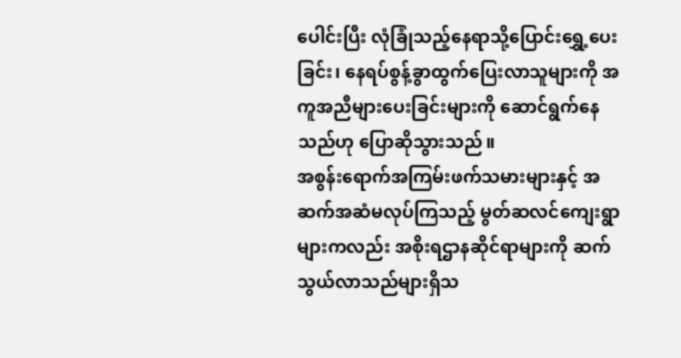ပေါင်းပြီး လုံခြုံသည့်နေရာသို့ပြောင်းရွှေ့ပေးခြင်း၊ နေရပ်စွန့်ခွာထွက်ပြေးလာသူများကို အကူအညီများပေးခြင်းများကို ဆောင်ရွက်နေသည်ဟု ပြောဆိုသွားသည်။
အစွန်းရောက်အကြမ်းဖက်သမားများနှင့် အဆက်အဆံမလုပ်ကြသည့် မွတ်ဆလင်ကျေးရွာများကလည်း အစိုးရဌာနဆိုင်ရာများကို ဆက်သွယ်လာသည်များရှိသ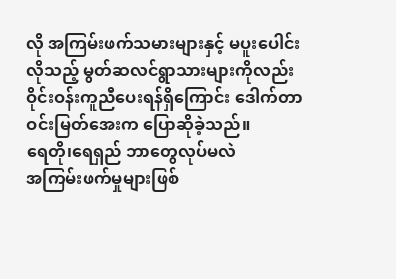လို အကြမ်းဖက်သမားများနှင့် မပူးပေါင်းလိုသည့် မွတ်ဆလင်ရွာသားများကိုလည်း ဝိုင်းဝန်းကူညီပေးရန်ရှိကြောင်း ဒေါက်တာဝင်းမြတ်အေးက ပြောဆိုခဲ့သည်။
ရေတို၊ရေရှည် ဘာတွေလုပ်မလဲ
အကြမ်းဖက်မှုများဖြစ်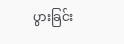ပွားခြင်း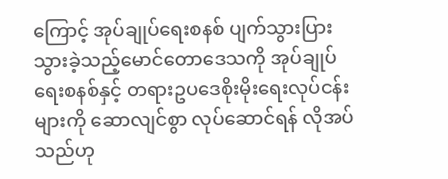ကြောင့် အုပ်ချုပ်ရေးစနစ် ပျက်သွားပြားသွားခဲ့သည့်မောင်တောဒေသကို အုပ်ချုပ်ရေးစနစ်နှင့် တရားဥပဒေစိုးမိုးရေးလုပ်ငန်းများကို ဆောလျင်စွာ လုပ်ဆောင်ရန် လိုအပ်သည်ဟု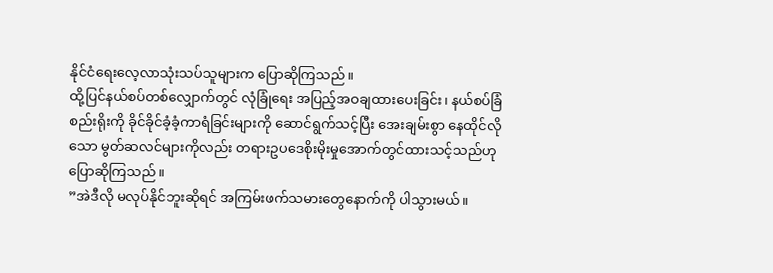နိုင်ငံရေးလေ့လာသုံးသပ်သူများက ပြောဆိုကြသည်။
ထို့ပြင်နယ်စပ်တစ်လျှောက်တွင် လုံခြုံရေး အပြည့်အဝချထားပေးခြင်း၊ နယ်စပ်ခြံစည်းရိုးကို ခိုင်ခိုင်ခံ့ခံ့ကာရံခြင်းများကို ဆောင်ရွက်သင့်ပြီး အေးချမ်းစွာ နေထိုင်လိုသော မွတ်ဆလင်များကိုလည်း တရားဥပဒေစိုးမိုးမှုအောက်တွင်ထားသင့်သည်ဟု ပြောဆိုကြသည်။
”အဲဒီလို မလုပ်နိုင်ဘူးဆိုရင် အကြမ်းဖက်သမားတွေနောက်ကို ပါသွားမယ်။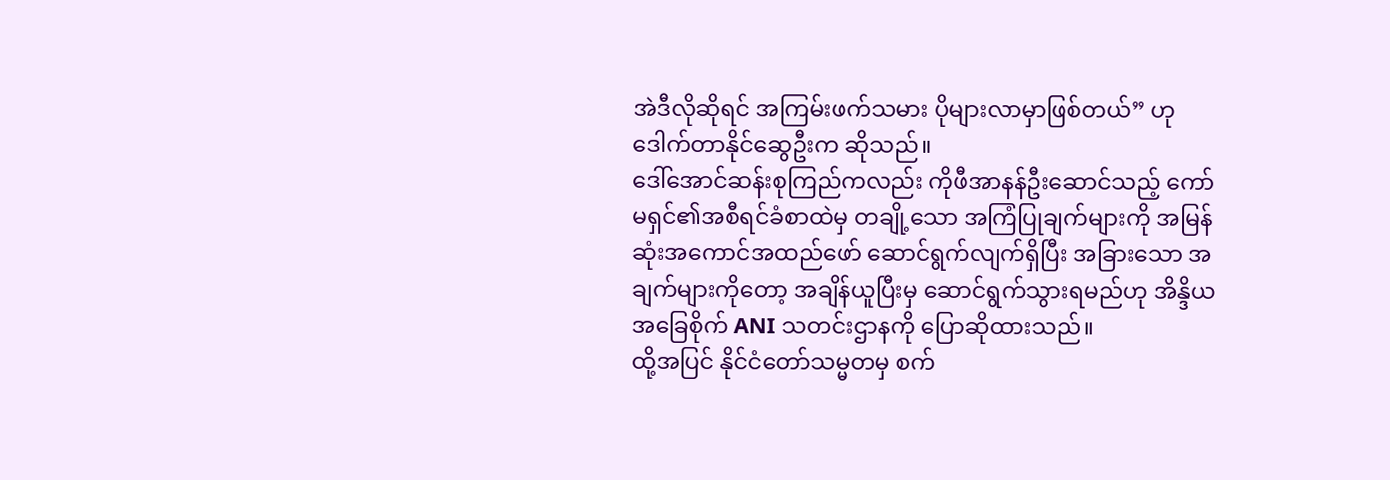အဲဒီလိုဆိုရင် အကြမ်းဖက်သမား ပိုများလာမှာဖြစ်တယ်” ဟု ဒေါက်တာနိုင်ဆွေဦးက ဆိုသည်။
ဒေါ်အောင်ဆန်းစုကြည်ကလည်း ကိုဖီအာနန်ဦးဆောင်သည့် ကော်မရှင်၏အစီရင်ခံစာထဲမှ တချို့သော အကြံပြုချက်များကို အမြန်ဆုံးအကောင်အထည်ဖော် ဆောင်ရွက်လျက်ရှိပြီး အခြားသော အချက်များကိုတော့ အချိန်ယူပြီးမှ ဆောင်ရွက်သွားရမည်ဟု အိန္ဒိယအခြေစိုက် ANI သတင်းဌာနကို ပြောဆိုထားသည်။
ထို့အပြင် နိုင်ငံတော်သမ္မတမှ စက်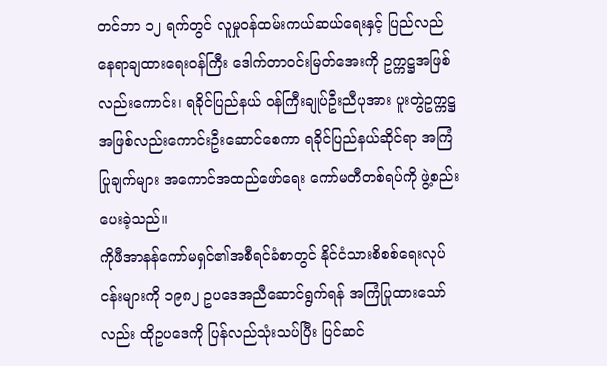တင်ဘာ ၁၂ ရက်တွင် လူမှုဝန်ထမ်းကယ်ဆယ်ရေးနှင့် ပြည်လည်နေရာချထားရေးဝန်ကြီး ဒေါက်တာဝင်းမြတ်အေးကို ဥက္ကဋ္ဌအဖြစ်လည်းကောင်း၊ ရခိုင်ပြည်နယ် ဝန်ကြီးချုပ်ဦးညီပုအား ပူးတွဲဥက္ကဋ္ဌ အဖြစ်လည်းကောင်းဦးဆောင်စေကာ ရခိုင်ပြည်နယ်ဆိုင်ရာ အကြံပြုချက်များ အကောင်အထည်ဖော်ရေး ကော်မတီတစ်ရပ်ကို ဖွဲ့စည်းပေးခဲ့သည်။
ကိုဖီအာနန်ကော်မရှင်၏အစီရင်ခံစာတွင် နိုင်ငံသားစိစစ်ရေးလုပ်ငန်းများကို ၁၉၈၂ ဥပဒေအညီဆောင်ရွက်ရန် အကြံပြုထားသော်လည်း ထိုဥပဒေကို ပြန်လည်သုံးသပ်ပြီး ပြင်ဆင်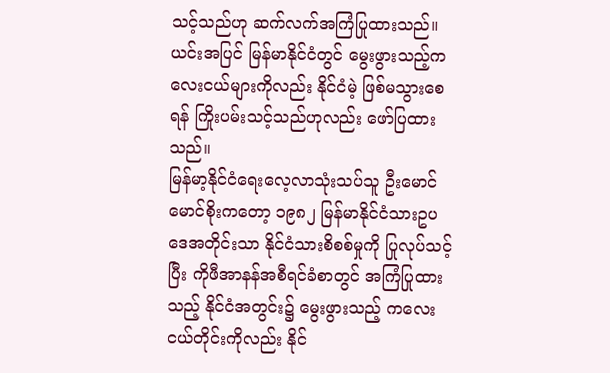သင့်သည်ဟု ဆက်လက်အကြံပြုထားသည်။ ယင်းအပြင် မြန်မာနိုင်ငံတွင် မွေးဖွားသည့်ကလေးငယ်များကိုလည်း နိုင်ငံမဲ့ ဖြစ်မသွားစေရန် ကြိုးပမ်းသင့်သည်ဟုလည်း ဖော်ပြထားသည်။
မြန်မာ့နိုင်ငံရေးလေ့လာသုံးသပ်သူ ဦးမောင်မောင်စိုးကတော့ ၁၉၈၂ မြန်မာနိုင်ငံသားဥပဒေအတိုင်းသာ နိုင်ငံသားစိစစ်မှုကို ပြုလုပ်သင့်ပြီး ကိုဖီအာနန်အစီရင်ခံစာတွင် အကြံပြုထားသည့် နိုင်ငံအတွင်း၌ မွေးဖွားသည့် ကလေးငယ်တိုင်းကိုလည်း နိုင်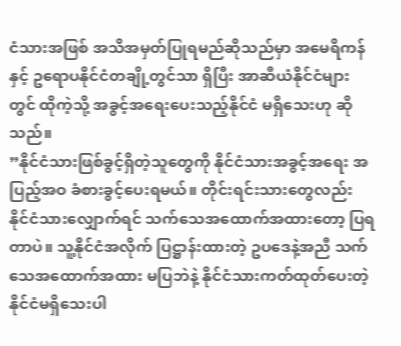ငံသားအဖြစ် အသိအမှတ်ပြုရမည်ဆိုသည်မှာ အမေရိကန်နှင့် ဥရောပနိုင်ငံတချို့တွင်သာ ရှိပြီး အာဆီယံနိုင်ငံများတွင် ထိုကဲ့သို့ အခွင့်အရေးပေးသည့်နိုင်ငံ မရှိသေးဟု ဆိုသည်။
”နိုင်ငံသားဖြစ်ခွင့်ရှိတဲ့သူတွေကို နိုင်ငံသားအခွင့်အရေး အပြည့်အဝ ခံစားခွင့်ပေးရမယ်။ တိုင်းရင်းသားတွေလည်း နိုင်ငံသားလျှောက်ရင် သက်သေအထောက်အထားတော့ ပြရတာပဲ။ သူ့နိုင်ငံအလိုက် ပြဋ္ဌာန်းထားတဲ့ ဥပဒေနဲ့အညီ သက်သေအထောက်အထား မပြဘဲနဲ့ နိုင်ငံသားကတ်ထုတ်ပေးတဲ့ နိုင်ငံမရှိသေးပါ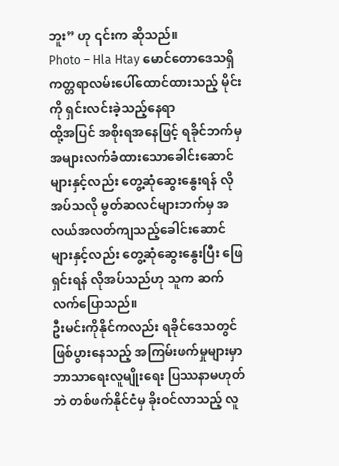ဘူး” ဟု ၎င်းက ဆိုသည်။
Photo – Hla Htay မောင်တောဒေသရှိ ကတ္တရာလမ်းပေါ်ထောင်ထားသည့် မိုင်းကို ရှင်းလင်းခဲ့သည့်နေရာ
ထို့အပြင် အစိုးရအနေဖြင့် ရခိုင်ဘက်မှ အများလက်ခံထားသောခေါင်းဆောင်များနှင့်လည်း တွေ့ဆုံဆွေးနွေးရန် လိုအပ်သလို မွတ်ဆလင်များဘက်မှ အလယ်အလတ်ကျသည့်ခေါင်းဆောင်များနှင့်လည်း တွေ့ဆုံဆွေးနွေးပြီး ဖြေရှင်းရန် လိုအပ်သည်ဟု သူက ဆက်လက်ပြောသည်။
ဦးမင်းကိုနိုင်ကလည်း ရခိုင်ဒေသတွင်ဖြစ်ပွားနေသည့် အကြမ်းဖက်မှုများမှာ ဘာသာရေးလူမျိုးရေး ပြဿနာမဟုတ်ဘဲ တစ်ဖက်နိုင်ငံမှ ခိုးဝင်လာသည့် လူ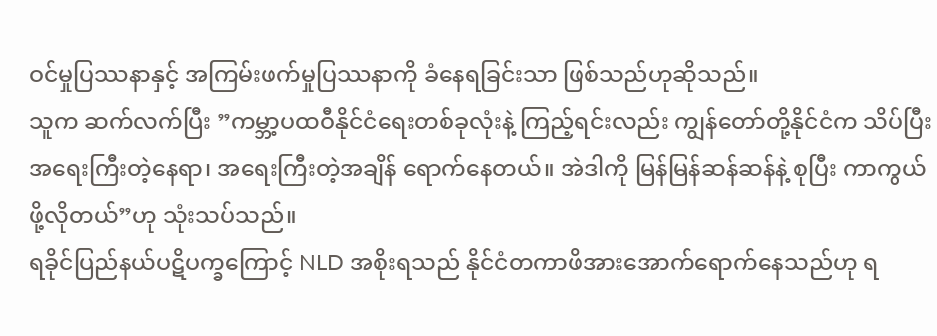ဝင်မှုပြဿနာနှင့် အကြမ်းဖက်မှုပြဿနာကို ခံနေရခြင်းသာ ဖြစ်သည်ဟုဆိုသည်။
သူက ဆက်လက်ပြီး ”ကမ္ဘာ့ပထဝီနိုင်ငံရေးတစ်ခုလုံးနဲ့ ကြည့်ရင်းလည်း ကျွန်တော်တို့နိုင်ငံက သိပ်ပြီးအရေးကြီးတဲ့နေရာ၊ အရေးကြီးတဲ့အချိန် ရောက်နေတယ်။ အဲဒါကို မြန်မြန်ဆန်ဆန်နဲ့ စုပြီး ကာကွယ်ဖို့လိုတယ်”ဟု သုံးသပ်သည်။
ရခိုင်ပြည်နယ်ပဋိပက္ခကြောင့် NLD အစိုးရသည် နိုင်ငံတကာဖိအားအောက်ရောက်နေသည်ဟု ရ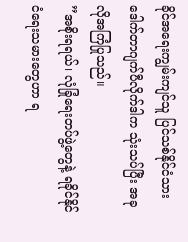ခိုင်အရေးကျွမ်းကျင်သူ ပြင်သစ်နိုင်ငံသား ဒေါက်တာဂျက်ပီလိုက်ဒါက သုံးသပ်ပြီး အခုလိုအကြံပြုသည်။
”အစိုးရရယ်၊ လုံခြုံရေးတပ်ဖွဲ့တွေနဲ့ ရခိုင်နိုင်ငံရေးသမားတွေဟာ ရ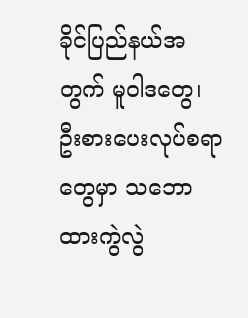ခိုင်ပြည်နယ်အတွက် မူဝါဒတွေ၊ ဦးစားပေးလုပ်စရာတွေမှာ သဘောထားကွဲလွဲ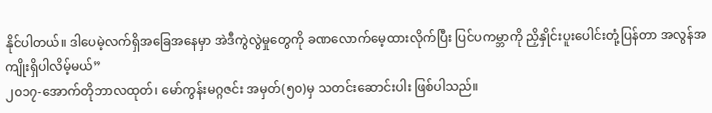နိုင်ပါတယ်။ ဒါပေမဲ့လက်ရှိအခြေအနေမှာ အဲဒီကွဲလွဲမှုတွေကို ခဏလောက်မေ့ထားလိုက်ပြီး ပြင်ပကမ္ဘာကို ညှိနှိုင်းပူးပေါင်းတုံ့ပြန်တာ အလွန်အကျိုးရှိပါလိမ့်မယ်”
၂၀၁၇-အောက်တိုဘာလထုတ်၊ မော်ကွန်းမဂ္ဂဇင်း အမှတ်(၅၀)မှ သတင်းဆောင်းပါး ဖြစ်ပါသည်။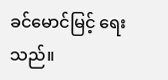ခင်မောင်မြင့် ရေးသည်။